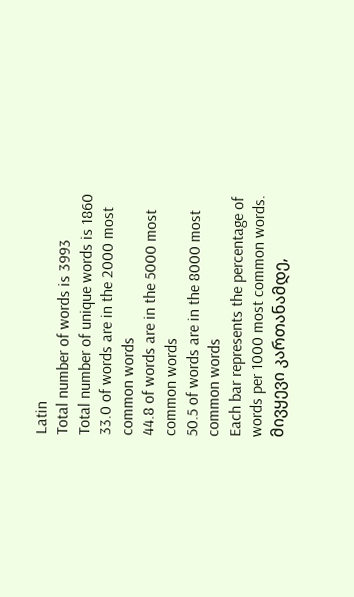Latin
Total number of words is 3993
Total number of unique words is 1860
33.0 of words are in the 2000 most common words
44.8 of words are in the 5000 most common words
50.5 of words are in the 8000 most common words
Each bar represents the percentage of words per 1000 most common words.
მივყევი კართანამდე,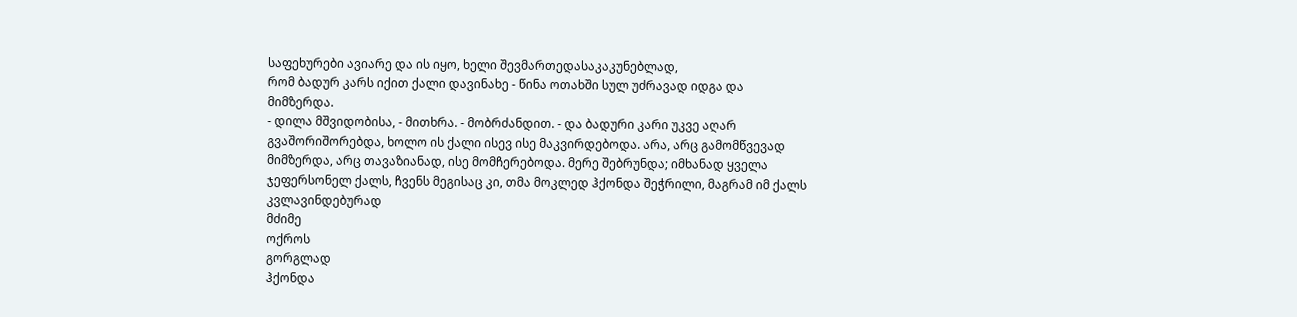საფეხურები ავიარე და ის იყო, ხელი შევმართედასაკაკუნებლად,
რომ ბადურ კარს იქით ქალი დავინახე - წინა ოთახში სულ უძრავად იდგა და
მიმზერდა.
- დილა მშვიდობისა, - მითხრა. - მობრძანდით. - და ბადური კარი უკვე აღარ
გვაშორიშორებდა, ხოლო ის ქალი ისევ ისე მაკვირდებოდა. არა, არც გამომწვევად
მიმზერდა, არც თავაზიანად, ისე მომჩერებოდა. მერე შებრუნდა; იმხანად ყველა
ჯეფერსონელ ქალს, ჩვენს მეგისაც კი, თმა მოკლედ ჰქონდა შეჭრილი, მაგრამ იმ ქალს
კვლავინდებურად
მძიმე
ოქროს
გორგლად
ჰქონდა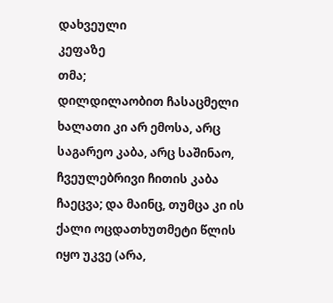დახვეული
კეფაზე
თმა;
დილდილაობით ჩასაცმელი ხალათი კი არ ემოსა, არც საგარეო კაბა, არც საშინაო, ჩვეულებრივი ჩითის კაბა ჩაეცვა; და მაინც, თუმცა კი ის ქალი ოცდათხუთმეტი წლის
იყო უკვე (არა,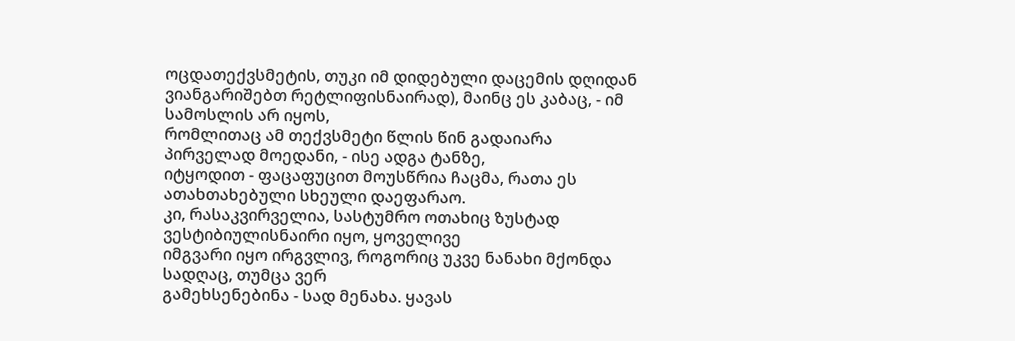ოცდათექვსმეტის, თუკი იმ დიდებული დაცემის დღიდან
ვიანგარიშებთ რეტლიფისნაირად), მაინც ეს კაბაც, - იმ სამოსლის არ იყოს,
რომლითაც ამ თექვსმეტი წლის წინ გადაიარა პირველად მოედანი, - ისე ადგა ტანზე,
იტყოდით - ფაცაფუცით მოუსწრია ჩაცმა, რათა ეს ათახთახებული სხეული დაეფარაო.
კი, რასაკვირველია, სასტუმრო ოთახიც ზუსტად ვესტიბიულისნაირი იყო, ყოველივე
იმგვარი იყო ირგვლივ, როგორიც უკვე ნანახი მქონდა სადღაც, თუმცა ვერ
გამეხსენებინა - სად მენახა. ყავას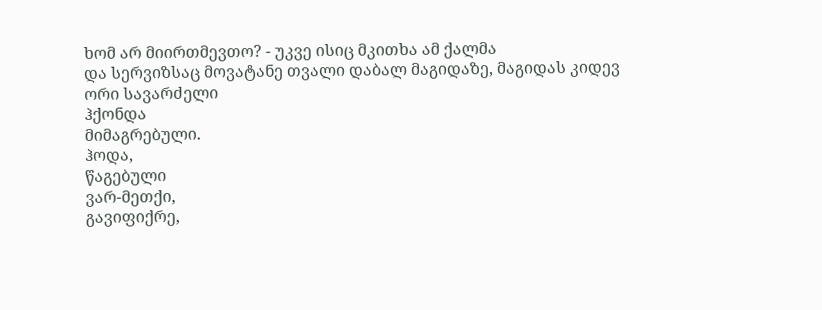ხომ არ მიირთმევთო? - უკვე ისიც მკითხა ამ ქალმა
და სერვიზსაც მოვატანე თვალი დაბალ მაგიდაზე, მაგიდას კიდევ ორი სავარძელი
ჰქონდა
მიმაგრებული.
ჰოდა,
წაგებული
ვარ-მეთქი,
გავიფიქრე,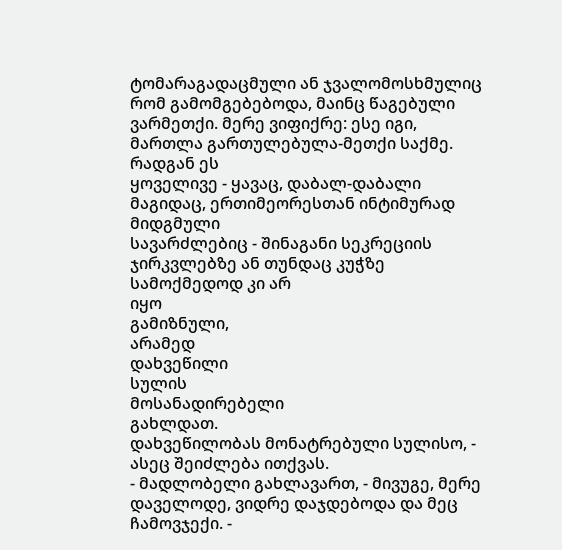ტომარაგადაცმული ან ჯვალომოსხმულიც რომ გამომგებებოდა, მაინც წაგებული ვარმეთქი. მერე ვიფიქრე: ესე იგი, მართლა გართულებულა-მეთქი საქმე. რადგან ეს
ყოველივე - ყავაც, დაბალ-დაბალი მაგიდაც, ერთიმეორესთან ინტიმურად მიდგმული
სავარძლებიც - შინაგანი სეკრეციის ჯირკვლებზე ან თუნდაც კუჭზე სამოქმედოდ კი არ
იყო
გამიზნული,
არამედ
დახვეწილი
სულის
მოსანადირებელი
გახლდათ.
დახვეწილობას მონატრებული სულისო, - ასეც შეიძლება ითქვას.
- მადლობელი გახლავართ, - მივუგე, მერე დაველოდე, ვიდრე დაჯდებოდა და მეც
ჩამოვჯექი. -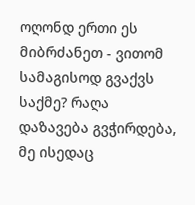ოღონდ ერთი ეს მიბრძანეთ - ვითომ სამაგისოდ გვაქვს საქმე? რაღა
დაზავება გვჭირდება, მე ისედაც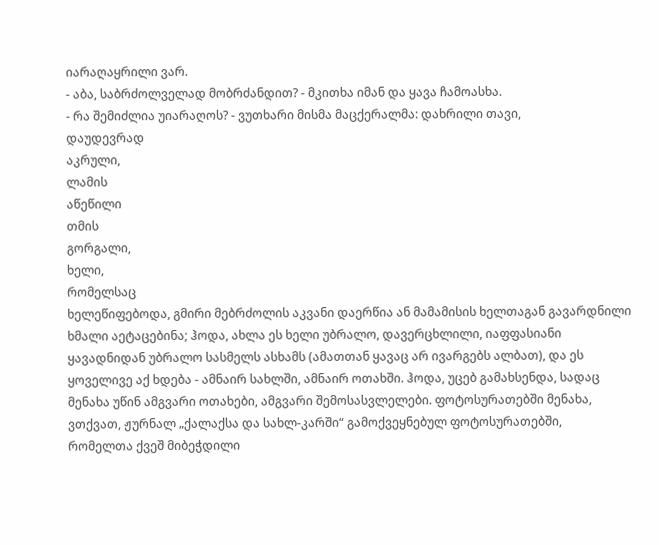იარაღაყრილი ვარ.
- აბა, საბრძოლველად მობრძანდით? - მკითხა იმან და ყავა ჩამოასხა.
- რა შემიძლია უიარაღოს? - ვუთხარი მისმა მაცქერალმა: დახრილი თავი,
დაუდევრად
აკრული,
ლამის
აწეწილი
თმის
გორგალი,
ხელი,
რომელსაც
ხელეწიფებოდა, გმირი მებრძოლის აკვანი დაერწია ან მამამისის ხელთაგან გავარდნილი
ხმალი აეტაცებინა; ჰოდა, ახლა ეს ხელი უბრალო, დავერცხლილი, იაფფასიანი
ყავადნიდან უბრალო სასმელს ასხამს (ამათთან ყავაც არ ივარგებს ალბათ), და ეს
ყოველივე აქ ხდება - ამნაირ სახლში, ამნაირ ოთახში. ჰოდა, უცებ გამახსენდა, სადაც
მენახა უწინ ამგვარი ოთახები, ამგვარი შემოსასვლელები. ფოტოსურათებში მენახა,
ვთქვათ, ჟურნალ „ქალაქსა და სახლ-კარში“ გამოქვეყნებულ ფოტოსურათებში,
რომელთა ქვეშ მიბეჭდილი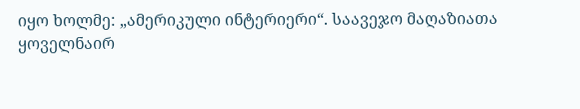იყო ხოლმე: „ამერიკული ინტერიერი“. საავეჯო მაღაზიათა
ყოველნაირ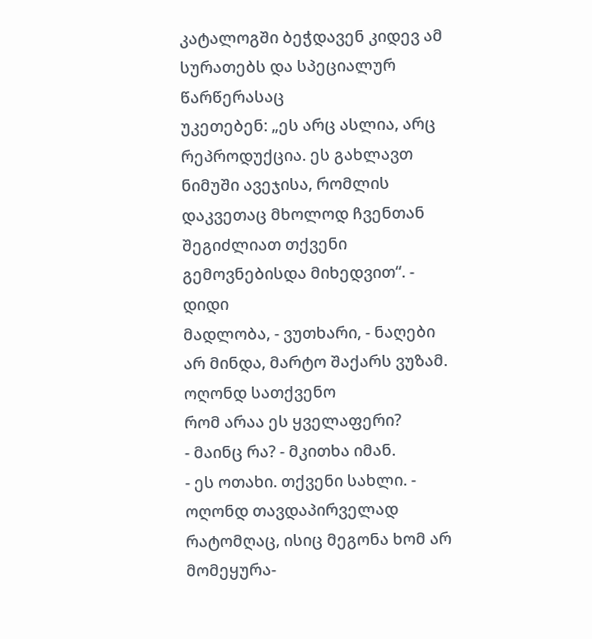კატალოგში ბეჭდავენ კიდევ ამ სურათებს და სპეციალურ წარწერასაც
უკეთებენ: „ეს არც ასლია, არც რეპროდუქცია. ეს გახლავთ ნიმუში ავეჯისა, რომლის
დაკვეთაც მხოლოდ ჩვენთან შეგიძლიათ თქვენი გემოვნებისდა მიხედვით“. - დიდი
მადლობა, - ვუთხარი, - ნაღები არ მინდა, მარტო შაქარს ვუზამ. ოღონდ სათქვენო
რომ არაა ეს ყველაფერი?
- მაინც რა? - მკითხა იმან.
- ეს ოთახი. თქვენი სახლი. - ოღონდ თავდაპირველად რატომღაც, ისიც მეგონა ხომ არ მომეყურა-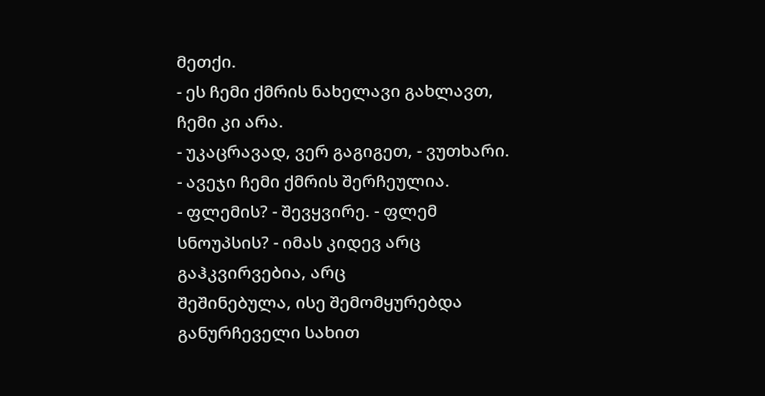მეთქი.
- ეს ჩემი ქმრის ნახელავი გახლავთ, ჩემი კი არა.
- უკაცრავად, ვერ გაგიგეთ, - ვუთხარი.
- ავეჯი ჩემი ქმრის შერჩეულია.
- ფლემის? - შევყვირე. - ფლემ სნოუპსის? - იმას კიდევ არც გაჰკვირვებია, არც
შეშინებულა, ისე შემომყურებდა განურჩეველი სახით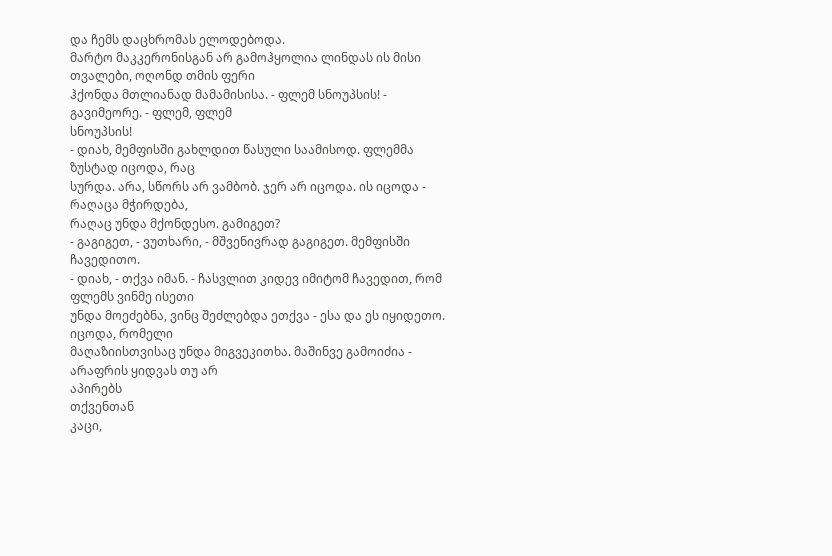და ჩემს დაცხრომას ელოდებოდა.
მარტო მაკკერონისგან არ გამოჰყოლია ლინდას ის მისი თვალები, ოღონდ თმის ფერი
ჰქონდა მთლიანად მამამისისა. - ფლემ სნოუპსის! - გავიმეორე. - ფლემ, ფლემ
სნოუპსის!
- დიახ, მემფისში გახლდით წასული საამისოდ. ფლემმა ზუსტად იცოდა, რაც
სურდა. არა, სწორს არ ვამბობ. ჯერ არ იცოდა. ის იცოდა - რაღაცა მჭირდება,
რაღაც უნდა მქონდესო. გამიგეთ?
- გაგიგეთ, - ვუთხარი, - მშვენივრად გაგიგეთ. მემფისში ჩავედითო.
- დიახ, - თქვა იმან. - ჩასვლით კიდევ იმიტომ ჩავედით, რომ ფლემს ვინმე ისეთი
უნდა მოეძებნა, ვინც შეძლებდა ეთქვა - ესა და ეს იყიდეთო. იცოდა, რომელი
მაღაზიისთვისაც უნდა მიგვეკითხა. მაშინვე გამოიძია - არაფრის ყიდვას თუ არ
აპირებს
თქვენთან
კაცი,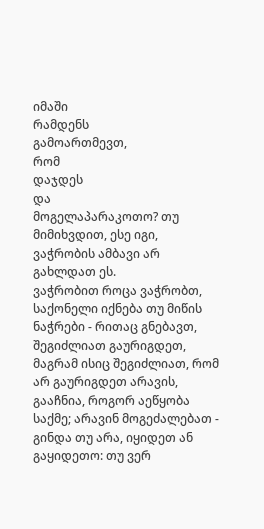იმაში
რამდენს
გამოართმევთ,
რომ
დაჯდეს
და
მოგელაპარაკოთო? თუ მიმიხვდით, ესე იგი, ვაჭრობის ამბავი არ გახლდათ ეს.
ვაჭრობით როცა ვაჭრობთ, საქონელი იქნება თუ მიწის ნაჭრები - რითაც გნებავთ,
შეგიძლიათ გაურიგდეთ, მაგრამ ისიც შეგიძლიათ, რომ არ გაურიგდეთ არავის,
გააჩნია, როგორ აეწყობა საქმე; არავინ მოგეძალებათ - გინდა თუ არა, იყიდეთ ან
გაყიდეთო: თუ ვერ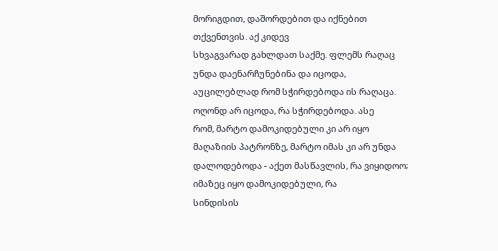მორიგდით, დაშორდებით და იქნებით თქვენთვის. აქ კიდევ
სხვაგვარად გახლდათ საქმე. ფლემს რაღაც უნდა დაენარჩუნებინა და იცოდა,
აუცილებლად რომ სჭირდებოდა ის რაღაცა. ოღონდ არ იცოდა, რა სჭირდებოდა. ასე
რომ, მარტო დამოკიდებული კი არ იყო მაღაზიის პატრონზე, მარტო იმას კი არ უნდა
დალოდებოდა - აქეთ მასწავლის, რა ვიყიდოო; იმაზეც იყო დამოკიდებული, რა
სინდისის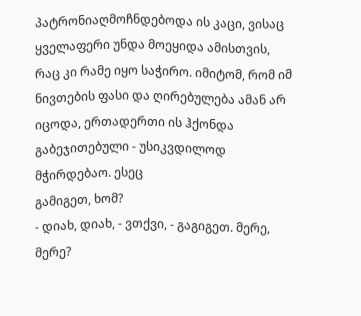პატრონიაღმოჩნდებოდა ის კაცი, ვისაც ყველაფერი უნდა მოეყიდა ამისთვის,
რაც კი რამე იყო საჭირო. იმიტომ, რომ იმ ნივთების ფასი და ღირებულება ამან არ
იცოდა, ერთადერთი ის ჰქონდა გაბეჯითებული - უსიკვდილოდ მჭირდებაო. ესეც
გამიგეთ, ხომ?
- დიახ, დიახ, - ვთქვი, - გაგიგეთ. მერე, მერე?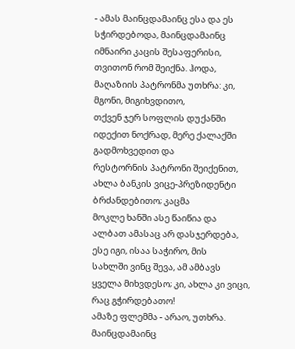- ამას მაინცდამაინც ესა და ეს სჭირდებოდა, მაინცდამაინც იმნაირი კაცის შესაფერისი,
თვითონ რომ შეიქნა. ჰოდა, მაღაზიის პატრონმა უთხრა: კი, მგონი, მიგიხვდითო,
თქვენ ჯერ სოფლის დუქანში იდექით ნოქრად, მერე ქალაქში გადმოხვედით და
რესტორნის პატრონი შეიქენით, ახლა ბანკის ვიცე-პრეზიდენტი ბრძანდებითო; კაცმა
მოკლე ხანში ასე წაიწია და ალბათ ამასაც არ დასჯერდება, ესე იგი, ისაა საჭირო, მის
სახლში ვინც შევა, ამ ამბავს ყველა მიხვდესო; კი, ახლა კი ვიცი, რაც გჭირდებათო!
ამაზე ფლემმა - არაო, უთხრა. მაინცდამაინც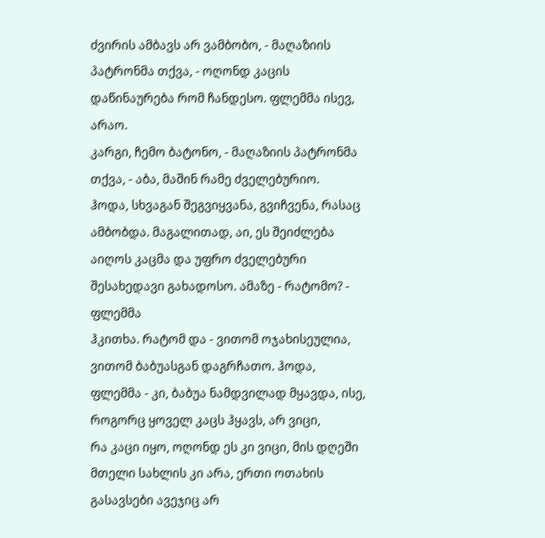ძვირის ამბავს არ ვამბობო, - მაღაზიის
პატრონმა თქვა, - ოღონდ კაცის დაწინაურება რომ ჩანდესო. ფლემმა ისევ, არაო.
კარგი, ჩემო ბატონო, - მაღაზიის პატრონმა თქვა, - აბა, მაშინ რამე ძველებურიო.
ჰოდა, სხვაგან შეგვიყვანა, გვიჩვენა, რასაც ამბობდა. მაგალითად, აი, ეს შეიძლება
აიღოს კაცმა და უფრო ძველებური შესახედავი გახადოსო. ამაზე - რატომო? - ფლემმა
ჰკითხა. რატომ და - ვითომ ოჯახისეულია, ვითომ ბაბუასგან დაგრჩათო. ჰოდა,
ფლემმა - კი, ბაბუა ნამდვილად მყავდა, ისე, როგორც ყოველ კაცს ჰყავს, არ ვიცი,
რა კაცი იყო, ოღონდ ეს კი ვიცი, მის დღეში მთელი სახლის კი არა, ერთი ოთახის
გასავსები ავეჯიც არ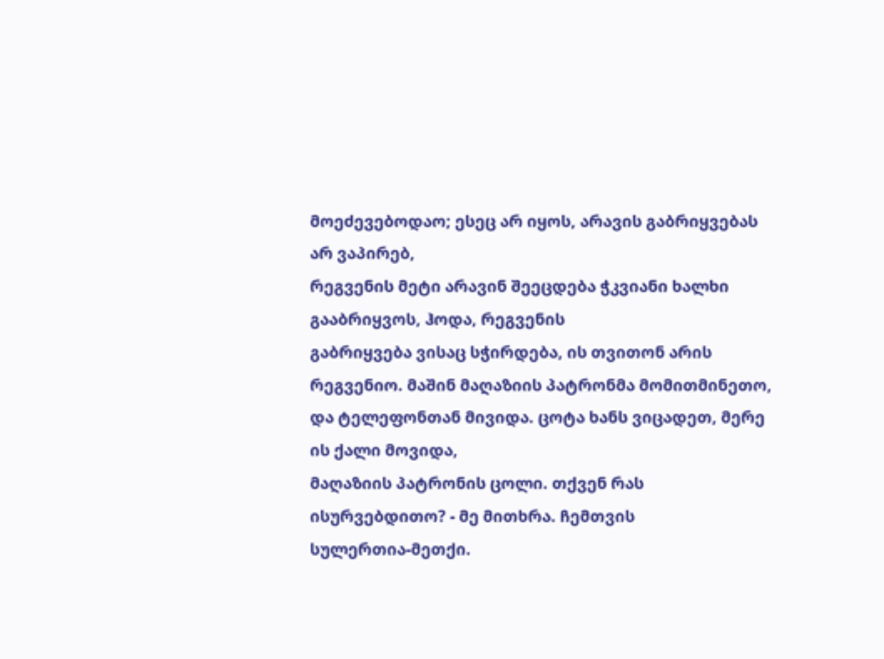მოეძევებოდაო; ესეც არ იყოს, არავის გაბრიყვებას არ ვაპირებ,
რეგვენის მეტი არავინ შეეცდება ჭკვიანი ხალხი გააბრიყვოს, ჰოდა, რეგვენის
გაბრიყვება ვისაც სჭირდება, ის თვითონ არის რეგვენიო. მაშინ მაღაზიის პატრონმა მომითმინეთო, და ტელეფონთან მივიდა. ცოტა ხანს ვიცადეთ, მერე ის ქალი მოვიდა,
მაღაზიის პატრონის ცოლი. თქვენ რას ისურვებდითო? - მე მითხრა. ჩემთვის
სულერთია-მეთქი.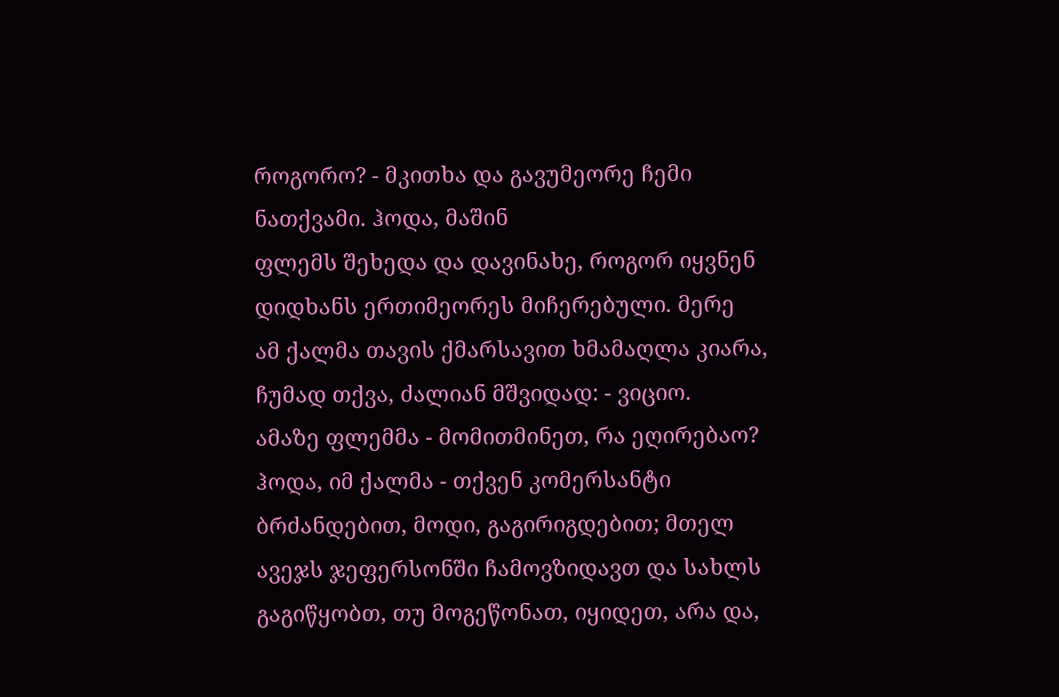როგორო? - მკითხა და გავუმეორე ჩემი ნათქვამი. ჰოდა, მაშინ
ფლემს შეხედა და დავინახე, როგორ იყვნენ დიდხანს ერთიმეორეს მიჩერებული. მერე
ამ ქალმა თავის ქმარსავით ხმამაღლა კიარა, ჩუმად თქვა, ძალიან მშვიდად: - ვიციო.
ამაზე ფლემმა - მომითმინეთ, რა ეღირებაო? ჰოდა, იმ ქალმა - თქვენ კომერსანტი
ბრძანდებით, მოდი, გაგირიგდებით; მთელ ავეჯს ჯეფერსონში ჩამოვზიდავთ და სახლს
გაგიწყობთ, თუ მოგეწონათ, იყიდეთ, არა და,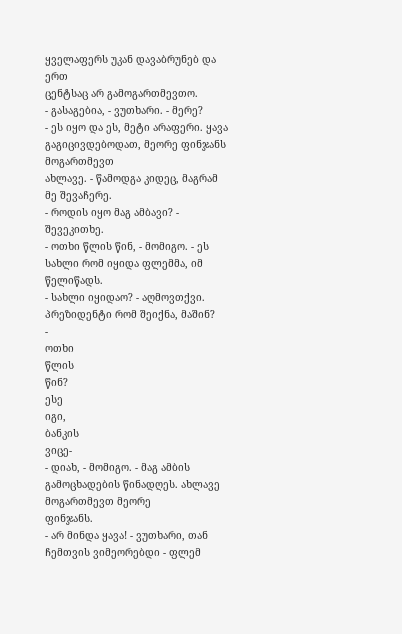ყველაფერს უკან დავაბრუნებ და ერთ
ცენტსაც არ გამოგართმევთო.
- გასაგებია, - ვუთხარი. - მერე?
- ეს იყო და ეს, მეტი არაფერი. ყავა გაგიცივდებოდათ, მეორე ფინჯანს მოგართმევთ
ახლავე. - წამოდგა კიდეც, მაგრამ მე შევაჩერე.
- როდის იყო მაგ ამბავი? - შევეკითხე.
- ოთხი წლის წინ, - მომიგო. - ეს სახლი რომ იყიდა ფლემმა, იმ წელიწადს.
- სახლი იყიდაო? - აღმოვთქვი.
პრეზიდენტი რომ შეიქნა, მაშინ?
-
ოთხი
წლის
წინ?
ესე
იგი,
ბანკის
ვიცე-
- დიახ, - მომიგო. - მაგ ამბის გამოცხადების წინადღეს. ახლავე მოგართმევთ მეორე
ფინჯანს.
- არ მინდა ყავა! - ვუთხარი, თან ჩემთვის ვიმეორებდი - ფლემ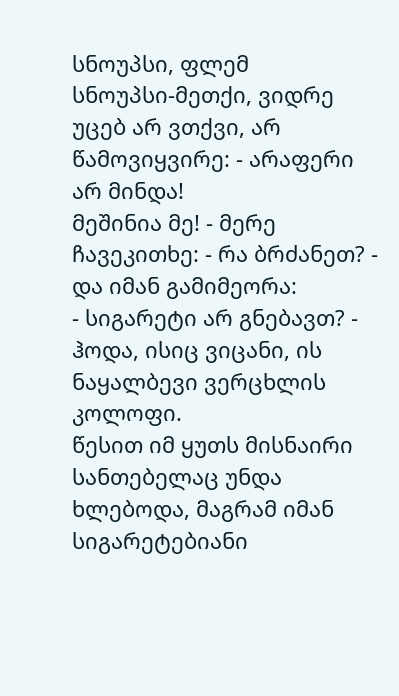სნოუპსი, ფლემ
სნოუპსი-მეთქი, ვიდრე უცებ არ ვთქვი, არ წამოვიყვირე: - არაფერი არ მინდა!
მეშინია მე! - მერე ჩავეკითხე: - რა ბრძანეთ? - და იმან გამიმეორა:
- სიგარეტი არ გნებავთ? - ჰოდა, ისიც ვიცანი, ის ნაყალბევი ვერცხლის კოლოფი.
წესით იმ ყუთს მისნაირი სანთებელაც უნდა ხლებოდა, მაგრამ იმან სიგარეტებიანი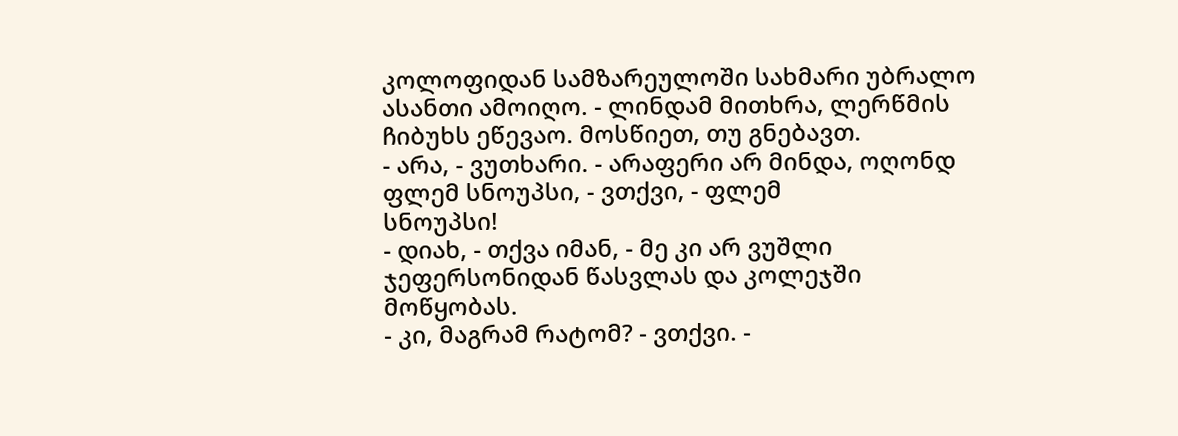კოლოფიდან სამზარეულოში სახმარი უბრალო ასანთი ამოიღო. - ლინდამ მითხრა, ლერწმის ჩიბუხს ეწევაო. მოსწიეთ, თუ გნებავთ.
- არა, - ვუთხარი. - არაფერი არ მინდა, ოღონდ ფლემ სნოუპსი, - ვთქვი, - ფლემ
სნოუპსი!
- დიახ, - თქვა იმან, - მე კი არ ვუშლი ჯეფერსონიდან წასვლას და კოლეჯში
მოწყობას.
- კი, მაგრამ რატომ? - ვთქვი. -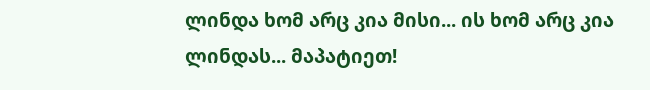ლინდა ხომ არც კია მისი... ის ხომ არც კია
ლინდას... მაპატიეთ!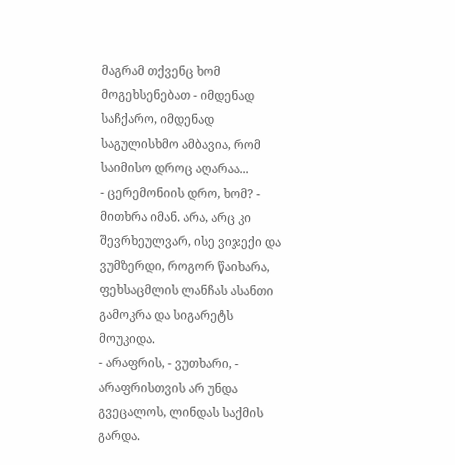მაგრამ თქვენც ხომ მოგეხსენებათ - იმდენად საჩქარო, იმდენად
საგულისხმო ამბავია, რომ საიმისო დროც აღარაა...
- ცერემონიის დრო, ხომ? - მითხრა იმან. არა, არც კი შევრხეულვარ, ისე ვიჯექი და
ვუმზერდი, როგორ წაიხარა, ფეხსაცმლის ლანჩას ასანთი გამოკრა და სიგარეტს
მოუკიდა.
- არაფრის, - ვუთხარი, - არაფრისთვის არ უნდა გვეცალოს, ლინდას საქმის გარდა.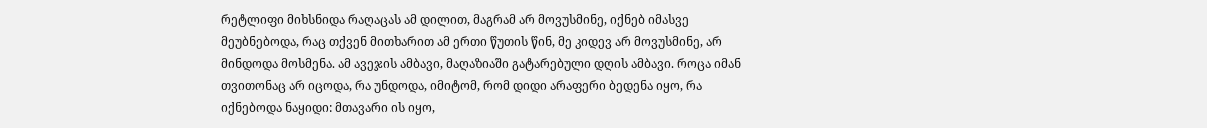რეტლიფი მიხსნიდა რაღაცას ამ დილით, მაგრამ არ მოვუსმინე, იქნებ იმასვე
მეუბნებოდა, რაც თქვენ მითხარით ამ ერთი წუთის წინ, მე კიდევ არ მოვუსმინე, არ
მინდოდა მოსმენა. ამ ავეჯის ამბავი, მაღაზიაში გატარებული დღის ამბავი. როცა იმან
თვითონაც არ იცოდა, რა უნდოდა, იმიტომ, რომ დიდი არაფერი ბედენა იყო, რა
იქნებოდა ნაყიდი: მთავარი ის იყო,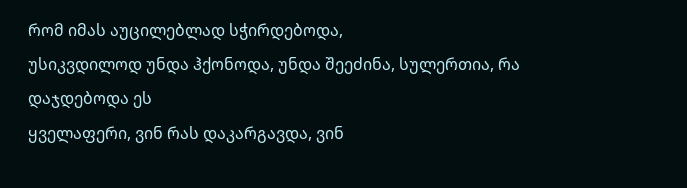რომ იმას აუცილებლად სჭირდებოდა,
უსიკვდილოდ უნდა ჰქონოდა, უნდა შეეძინა, სულერთია, რა დაჯდებოდა ეს
ყველაფერი, ვინ რას დაკარგავდა, ვინ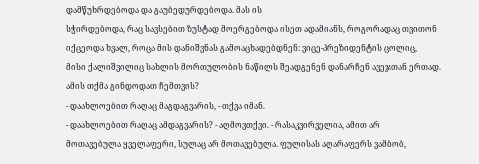დამწუხრდებოდა და გაუბედურდებოდა. მას ის
სჭირდებოდა, რაც სავსებით ზუსტად მოერგებოდა ისეთ ადამიანს, როგორადაც თვითონ
იქცეოდა ხვალ, როცა მის დანიშვნას გამოაცხადებდნენ: ვიცე-პრეზიდენტის ცოლიც,
მისი ქალიშვილიც სახლის მორთულობის ნაწილს შეადგენენ დანარჩენ ავეჯთან ერთად.
ამის თქმა გინდოდათ ჩემთვის?
- დაახლოებით რაღაც მაგდაგვარის, - თქვა იმან.
- დაახლოებით რაღაც ამდაგვარის? - აღმოვთქვი. - რასაკვირველია, ამით არ
მოთავებულა ყველაფერი, სულაც არ მოთავებულა. ფულისას აღარაფერს ვამბობ,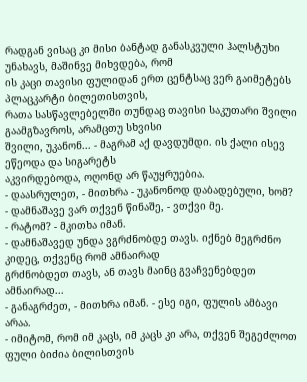რადგან ვისაც კი მისი ბანტად განასკვული ჰალსტუხი უნახავს, მაშინვე მიხვდება, რომ
ის კაცი თავისი ფულიდან ერთ ცენტსაც ვერ გაიმეტებს პლაცკარტი ბილეთისთვის,
რათა სასწავლებელში თუნდაც თავისი საკუთარი შვილი გაამგზავროს, არამცთუ სხვისი
შვილი, უკანონ... - მაგრამ აქ დავდუმდი. ის ქალი ისევ ეწეოდა და სიგარეტს
აკვირდებოდა, ოღონდ არ წაუყრუებია.
- დაასრულეთ, - მითხრა - უკანონოდ დაბადებული, ხომ?
- დამნაშავე ვარ თქვენ წინაშე, - ვთქვი მე.
- რატომ? - მკითხა იმან.
- დამნაშავედ უნდა ვგრძნობდე თავს. იქნებ მეგრძნო კიდეც, თქვენც რომ ამნაირად
გრძნობდეთ თავს, ან თავს მაინც გვაჩვენებდეთ ამნაირად...
- განაგრძეთ, - მითხრა იმან. - ესე იგი, ფულის ამბავი არაა.
- იმიტომ, რომ იმ კაცს, იმ კაცს კი არა, თქვენ შეგეძლოთ ფული ბიძია ბილისთვის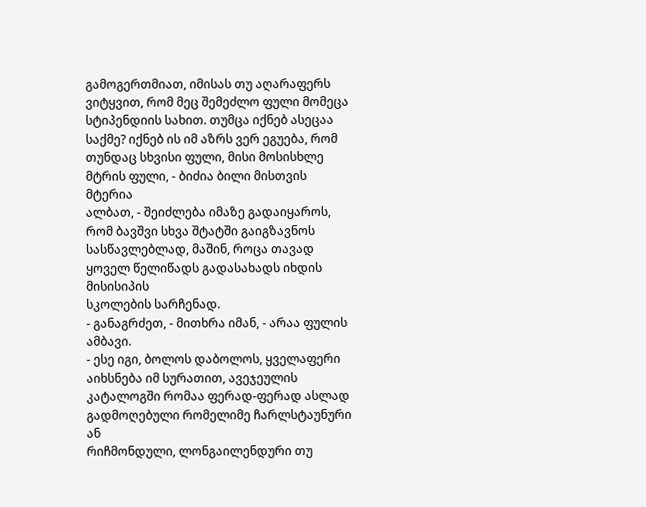გამოგერთმიათ, იმისას თუ აღარაფერს ვიტყვით, რომ მეც შემეძლო ფული მომეცა
სტიპენდიის სახით. თუმცა იქნებ ასეცაა საქმე? იქნებ ის იმ აზრს ვერ ეგუება, რომ
თუნდაც სხვისი ფული, მისი მოსისხლე მტრის ფული, - ბიძია ბილი მისთვის მტერია
ალბათ, - შეიძლება იმაზე გადაიყაროს, რომ ბავშვი სხვა შტატში გაიგზავნოს
სასწავლებლად, მაშინ, როცა თავად ყოველ წელიწადს გადასახადს იხდის მისისიპის
სკოლების სარჩენად.
- განაგრძეთ, - მითხრა იმან, - არაა ფულის ამბავი.
- ესე იგი, ბოლოს დაბოლოს, ყველაფერი აიხსნება იმ სურათით, ავეჯეულის
კატალოგში რომაა ფერად-ფერად ასლად გადმოღებული რომელიმე ჩარლსტაუნური ან
რიჩმონდული, ლონგაილენდური თუ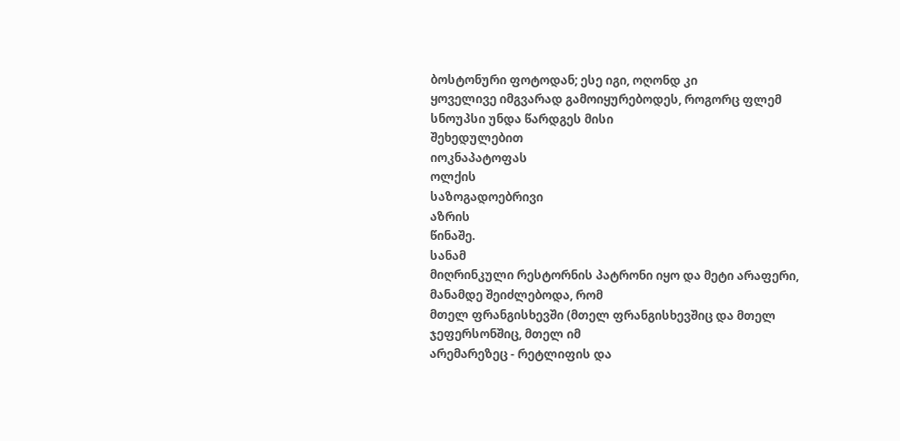ბოსტონური ფოტოდან; ესე იგი, ოღონდ კი
ყოველივე იმგვარად გამოიყურებოდეს, როგორც ფლემ სნოუპსი უნდა წარდგეს მისი
შეხედულებით
იოკნაპატოფას
ოლქის
საზოგადოებრივი
აზრის
წინაშე.
სანამ
მიღრინკული რესტორნის პატრონი იყო და მეტი არაფერი, მანამდე შეიძლებოდა, რომ
მთელ ფრანგისხევში (მთელ ფრანგისხევშიც და მთელ ჯეფერსონშიც, მთელ იმ
არემარეზეც - რეტლიფის და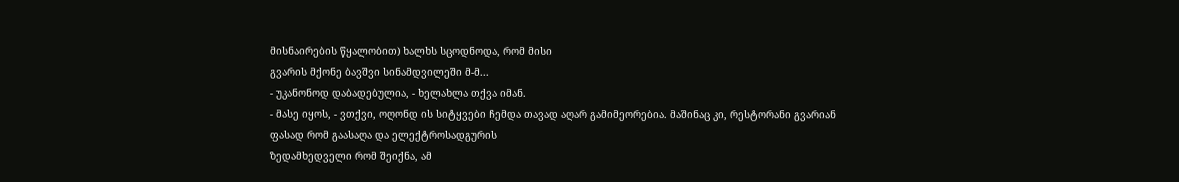მისნაირების წყალობით) ხალხს სცოდნოდა, რომ მისი
გვარის მქონე ბავშვი სინამდვილეში მ-მ...
- უკანონოდ დაბადებულია, - ხელახლა თქვა იმან.
- მასე იყოს, - ვთქვი, ოღონდ ის სიტყვები ჩემდა თავად აღარ გამიმეორებია. მაშინაც კი, რესტორანი გვარიან ფასად რომ გაასაღა და ელექტროსადგურის
ზედამხედველი რომ შეიქნა, ამ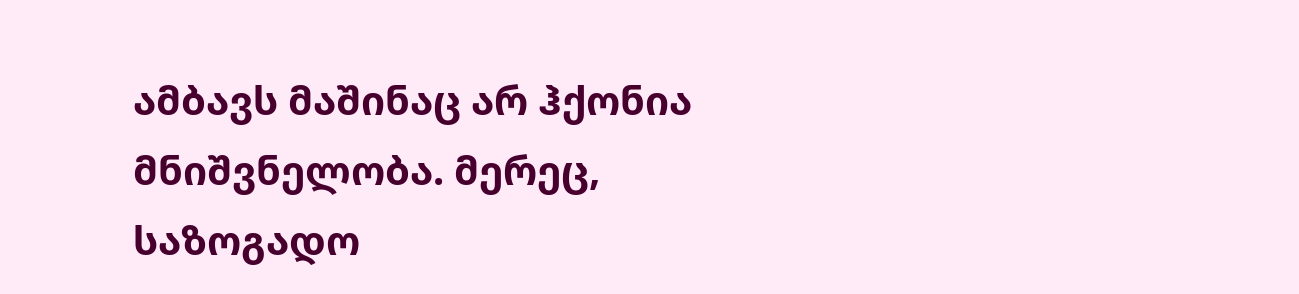ამბავს მაშინაც არ ჰქონია მნიშვნელობა. მერეც,
საზოგადო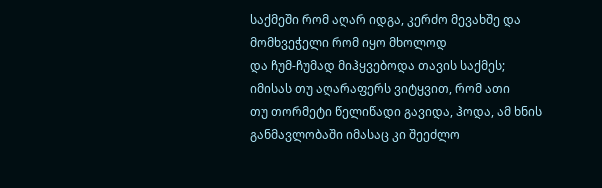საქმეში რომ აღარ იდგა, კერძო მევახშე და მომხვეჭელი რომ იყო მხოლოდ
და ჩუმ-ჩუმად მიჰყვებოდა თავის საქმეს; იმისას თუ აღარაფერს ვიტყვით, რომ ათი
თუ თორმეტი წელიწადი გავიდა, ჰოდა, ამ ხნის განმავლობაში იმასაც კი შეეძლო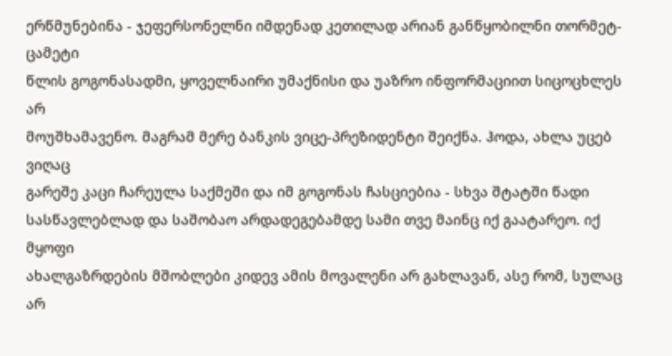ერწმუნებინა - ჯეფერსონელნი იმდენად კეთილად არიან განწყობილნი თორმეტ-ცამეტი
წლის გოგონასადმი, ყოველნაირი უმაქნისი და უაზრო ინფორმაციით სიცოცხლეს არ
მოუშხამავენო. მაგრამ მერე ბანკის ვიცე-პრეზიდენტი შეიქნა. ჰოდა, ახლა უცებ ვიღაც
გარეშე კაცი ჩარეულა საქმეში და იმ გოგონას ჩასციებია - სხვა შტატში წადი
სასწავლებლად და საშობაო არდადეგებამდე სამი თვე მაინც იქ გაატარეო. იქ მყოფი
ახალგაზრდების მშობლები კიდევ ამის მოვალენი არ გახლავან, ასე რომ, სულაც არ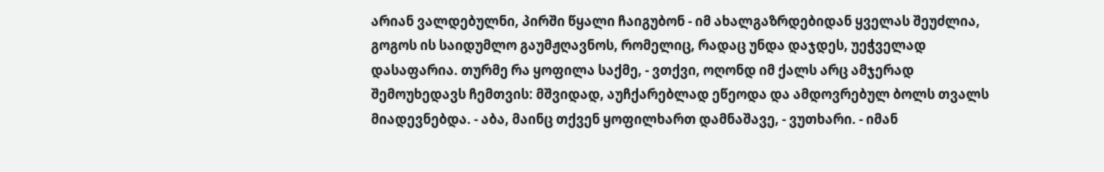არიან ვალდებულნი, პირში წყალი ჩაიგუბონ - იმ ახალგაზრდებიდან ყველას შეუძლია,
გოგოს ის საიდუმლო გაუმჟღავნოს, რომელიც, რადაც უნდა დაჯდეს, უეჭველად
დასაფარია. თურმე რა ყოფილა საქმე, - ვთქვი, ოღონდ იმ ქალს არც ამჯერად
შემოუხედავს ჩემთვის: მშვიდად, აუჩქარებლად ეწეოდა და ამდოვრებულ ბოლს თვალს
მიადევნებდა. - აბა, მაინც თქვენ ყოფილხართ დამნაშავე, - ვუთხარი. - იმან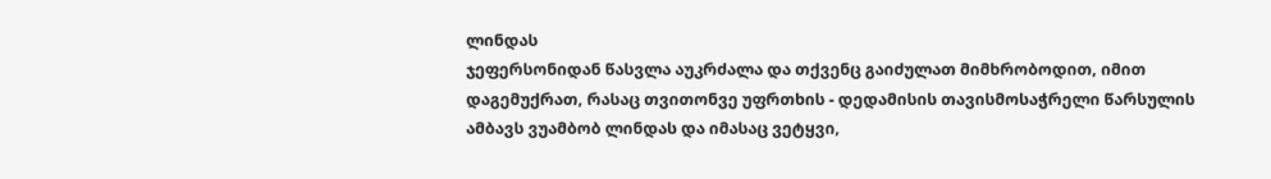ლინდას
ჯეფერსონიდან წასვლა აუკრძალა და თქვენც გაიძულათ მიმხრობოდით, იმით
დაგემუქრათ, რასაც თვითონვე უფრთხის - დედამისის თავისმოსაჭრელი წარსულის
ამბავს ვუამბობ ლინდას და იმასაც ვეტყვი,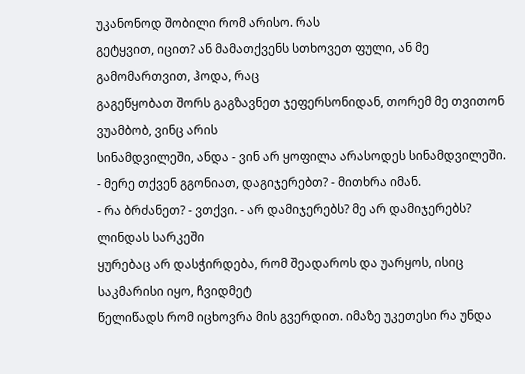უკანონოდ შობილი რომ არისო. რას
გეტყვით, იცით? ან მამათქვენს სთხოვეთ ფული, ან მე გამომართვით, ჰოდა, რაც
გაგეწყობათ შორს გაგზავნეთ ჯეფერსონიდან, თორემ მე თვითონ ვუამბობ, ვინც არის
სინამდვილეში, ანდა - ვინ არ ყოფილა არასოდეს სინამდვილეში.
- მერე თქვენ გგონიათ, დაგიჯერებთ? - მითხრა იმან.
- რა ბრძანეთ? - ვთქვი. - არ დამიჯერებს? მე არ დამიჯერებს? ლინდას სარკეში
ყურებაც არ დასჭირდება, რომ შეადაროს და უარყოს, ისიც საკმარისი იყო, ჩვიდმეტ
წელიწადს რომ იცხოვრა მის გვერდით. იმაზე უკეთესი რა უნდა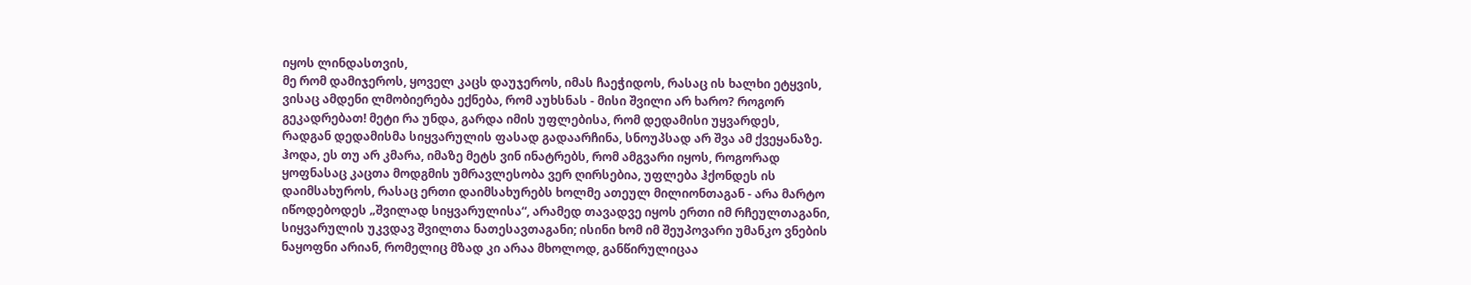იყოს ლინდასთვის,
მე რომ დამიჯეროს, ყოველ კაცს დაუჯეროს, იმას ჩაეჭიდოს, რასაც ის ხალხი ეტყვის,
ვისაც ამდენი ლმობიერება ექნება, რომ აუხსნას - მისი შვილი არ ხარო? როგორ
გეკადრებათ! მეტი რა უნდა, გარდა იმის უფლებისა, რომ დედამისი უყვარდეს,
რადგან დედამისმა სიყვარულის ფასად გადაარჩინა, სნოუპსად არ შვა ამ ქვეყანაზე.
ჰოდა, ეს თუ არ კმარა, იმაზე მეტს ვინ ინატრებს, რომ ამგვარი იყოს, როგორად
ყოფნასაც კაცთა მოდგმის უმრავლესობა ვერ ღირსებია, უფლება ჰქონდეს ის
დაიმსახუროს, რასაც ერთი დაიმსახურებს ხოლმე ათეულ მილიონთაგან - არა მარტო
იწოდებოდეს „შვილად სიყვარულისა“, არამედ თავადვე იყოს ერთი იმ რჩეულთაგანი,
სიყვარულის უკვდავ შვილთა ნათესავთაგანი; ისინი ხომ იმ შეუპოვარი უმანკო ვნების
ნაყოფნი არიან, რომელიც მზად კი არაა მხოლოდ, განწირულიცაა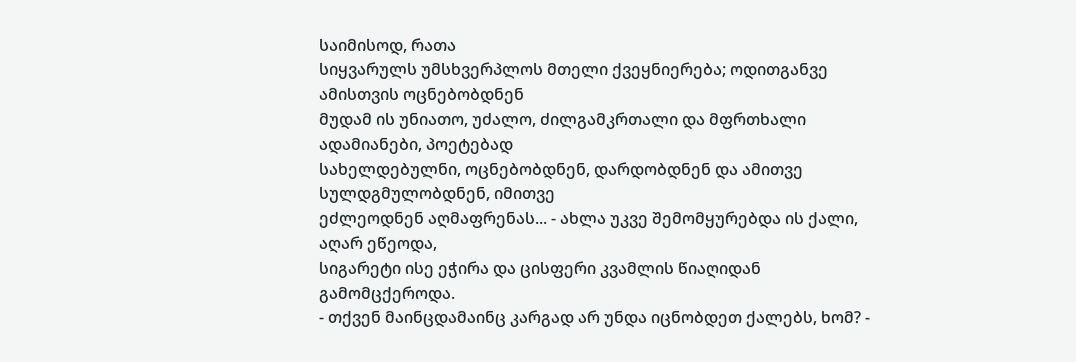საიმისოდ, რათა
სიყვარულს უმსხვერპლოს მთელი ქვეყნიერება; ოდითგანვე ამისთვის ოცნებობდნენ
მუდამ ის უნიათო, უძალო, ძილგამკრთალი და მფრთხალი ადამიანები, პოეტებად
სახელდებულნი, ოცნებობდნენ, დარდობდნენ და ამითვე სულდგმულობდნენ, იმითვე
ეძლეოდნენ აღმაფრენას... - ახლა უკვე შემომყურებდა ის ქალი, აღარ ეწეოდა,
სიგარეტი ისე ეჭირა და ცისფერი კვამლის წიაღიდან გამომცქეროდა.
- თქვენ მაინცდამაინც კარგად არ უნდა იცნობდეთ ქალებს, ხომ? -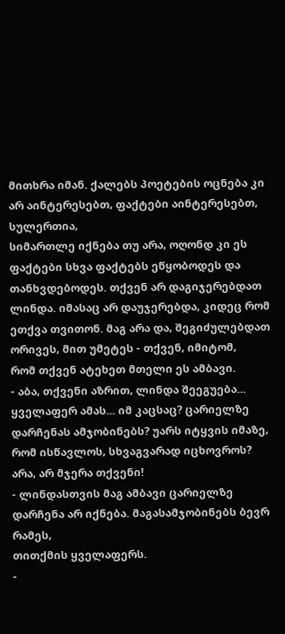მითხრა იმან. ქალებს პოეტების ოცნება კი არ აინტერესებთ, ფაქტები აინტერესებთ, სულერთია,
სიმართლე იქნება თუ არა, ოღონდ კი ეს ფაქტები სხვა ფაქტებს ეწყობოდეს და
თანხვდებოდეს. თქვენ არ დაგიჯერებდათ ლინდა. იმასაც არ დაუჯერებდა, კიდეც რომ
ეთქვა თვითონ. მაგ არა და, შეგიძულებდათ ორივეს, მით უმეტეს - თქვენ, იმიტომ,
რომ თქვენ ატეხეთ მთელი ეს ამბავი.
- აბა, თქვენი აზრით, ლინდა შეეგუება... ყველაფერ ამას... იმ კაცსაც? ცარიელზე
დარჩენას ამჯობინებს? უარს იტყვის იმაზე, რომ ისწავლოს, სხვაგვარად იცხოვროს?
არა, არ მჯერა თქვენი!
- ლინდასთვის მაგ ამბავი ცარიელზე დარჩენა არ იქნება. მაგასამჯობინებს ბევრ რამეს,
თითქმის ყველაფერს.
-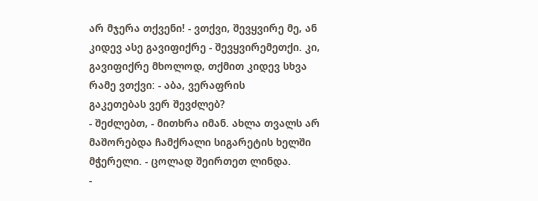არ მჯერა თქვენი! - ვთქვი, შევყვირე მე, ან კიდევ ასე გავიფიქრე - შევყვირემეთქი. კი, გავიფიქრე მხოლოდ, თქმით კიდევ სხვა რამე ვთქვი: - აბა, ვერაფრის
გაკეთებას ვერ შევძლებ?
- შეძლებთ, - მითხრა იმან. ახლა თვალს არ მაშორებდა ჩამქრალი სიგარეტის ხელში
მჭერელი. - ცოლად შეირთეთ ლინდა.
-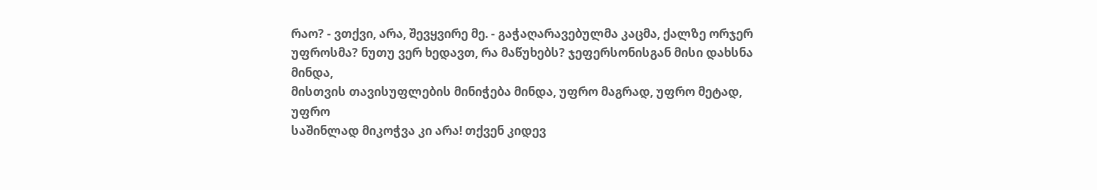რაო? - ვთქვი, არა, შევყვირე მე. - გაჭაღარავებულმა კაცმა, ქალზე ორჯერ
უფროსმა? ნუთუ ვერ ხედავთ, რა მაწუხებს? ჯეფერსონისგან მისი დახსნა მინდა,
მისთვის თავისუფლების მინიჭება მინდა, უფრო მაგრად, უფრო მეტად, უფრო
საშინლად მიკოჭვა კი არა! თქვენ კიდევ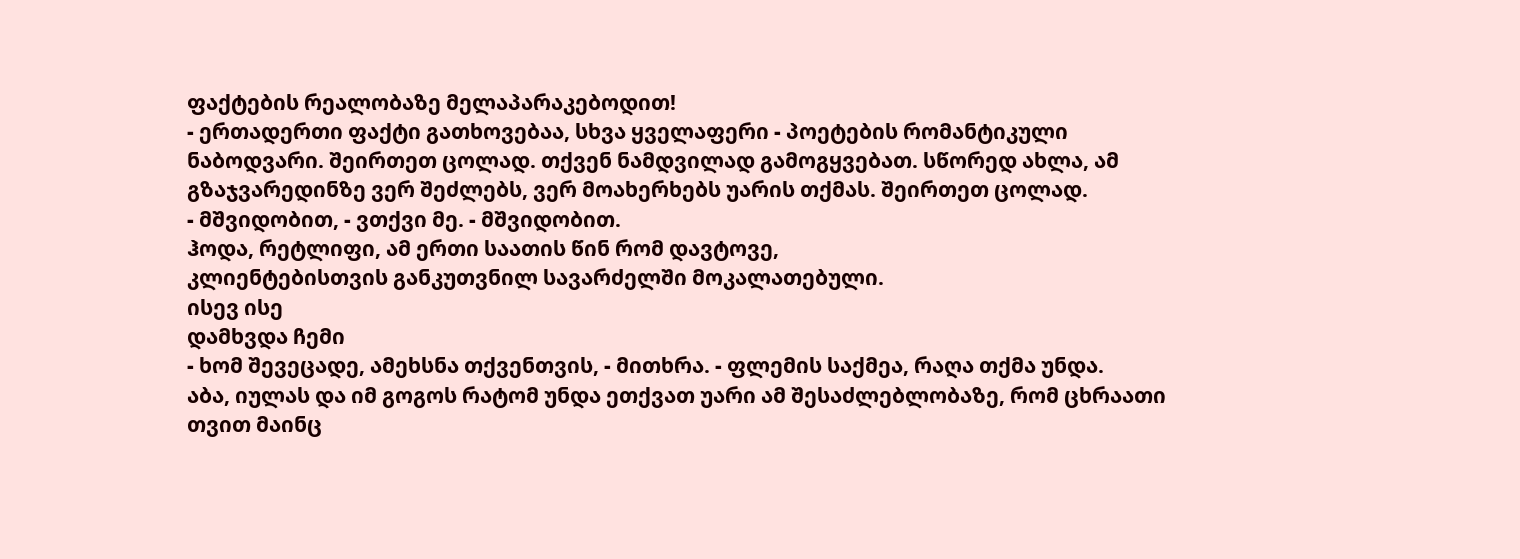ფაქტების რეალობაზე მელაპარაკებოდით!
- ერთადერთი ფაქტი გათხოვებაა, სხვა ყველაფერი - პოეტების რომანტიკული
ნაბოდვარი. შეირთეთ ცოლად. თქვენ ნამდვილად გამოგყვებათ. სწორედ ახლა, ამ
გზაჯვარედინზე ვერ შეძლებს, ვერ მოახერხებს უარის თქმას. შეირთეთ ცოლად.
- მშვიდობით, - ვთქვი მე. - მშვიდობით.
ჰოდა, რეტლიფი, ამ ერთი საათის წინ რომ დავტოვე,
კლიენტებისთვის განკუთვნილ სავარძელში მოკალათებული.
ისევ ისე
დამხვდა ჩემი
- ხომ შევეცადე, ამეხსნა თქვენთვის, - მითხრა. - ფლემის საქმეა, რაღა თქმა უნდა.
აბა, იულას და იმ გოგოს რატომ უნდა ეთქვათ უარი ამ შესაძლებლობაზე, რომ ცხრაათი თვით მაინც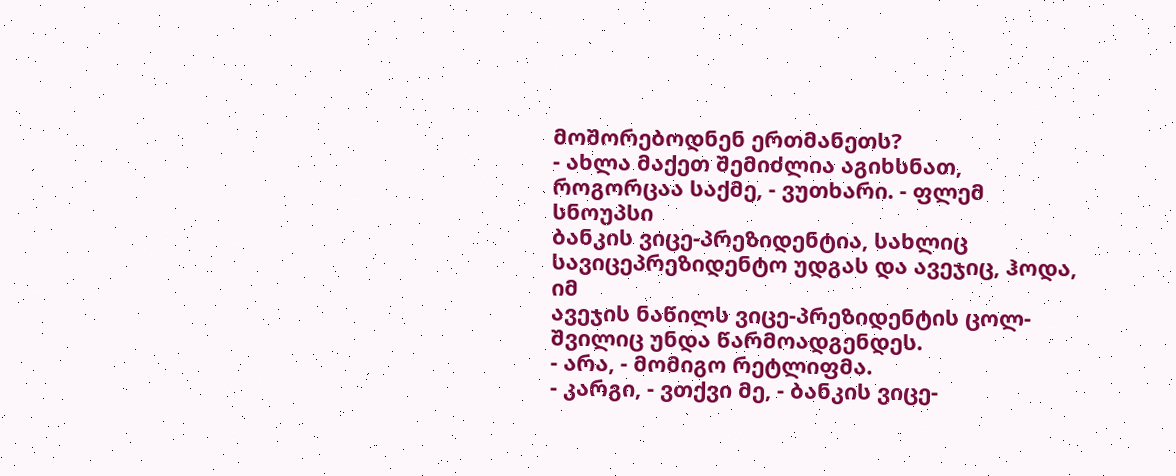მოშორებოდნენ ერთმანეთს?
- ახლა მაქეთ შემიძლია აგიხსნათ, როგორცაა საქმე, - ვუთხარი. - ფლემ სნოუპსი
ბანკის ვიცე-პრეზიდენტია, სახლიც სავიცეპრეზიდენტო უდგას და ავეჯიც, ჰოდა, იმ
ავეჯის ნაწილს ვიცე-პრეზიდენტის ცოლ-შვილიც უნდა წარმოადგენდეს.
- არა, - მომიგო რეტლიფმა.
- კარგი, - ვთქვი მე, - ბანკის ვიცე-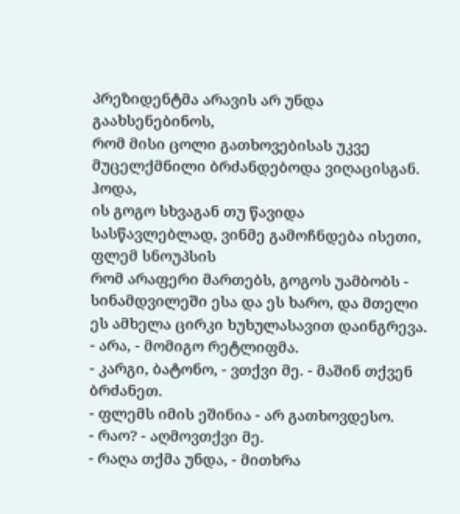პრეზიდენტმა არავის არ უნდა გაახსენებინოს,
რომ მისი ცოლი გათხოვებისას უკვე მუცელქმნილი ბრძანდებოდა ვიღაცისგან. ჰოდა,
ის გოგო სხვაგან თუ წავიდა სასწავლებლად, ვინმე გამოჩნდება ისეთი, ფლემ სნოუპსის
რომ არაფერი მართებს, გოგოს უამბობს - სინამდვილეში ესა და ეს ხარო, და მთელი
ეს ამხელა ცირკი ხუხულასავით დაინგრევა.
- არა, - მომიგო რეტლიფმა.
- კარგი, ბატონო, - ვთქვი მე. - მაშინ თქვენ ბრძანეთ.
- ფლემს იმის ეშინია - არ გათხოვდესო.
- რაო? - აღმოვთქვი მე.
- რაღა თქმა უნდა, - მითხრა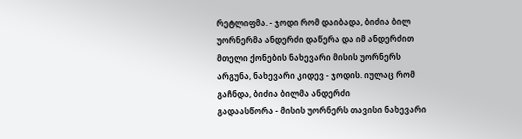რეტლიფმა. - ჯოდი რომ დაიბადა, ბიძია ბილ
უორნერმა ანდერძი დაწერა და იმ ანდერძით მთელი ქონების ნახევარი მისის უორნერს
არგუნა, ნახევარი კიდევ - ჯოდის. იულაც რომ გაჩნდა, ბიძია ბილმა ანდერძი
გადაასწორა - მისის უორნერს თავისი ნახევარი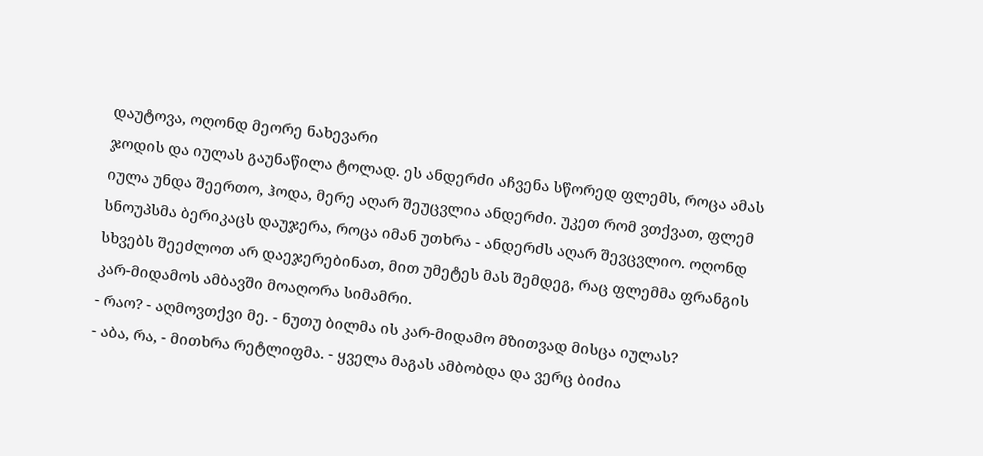დაუტოვა, ოღონდ მეორე ნახევარი
ჯოდის და იულას გაუნაწილა ტოლად. ეს ანდერძი აჩვენა სწორედ ფლემს, როცა ამას
იულა უნდა შეერთო, ჰოდა, მერე აღარ შეუცვლია ანდერძი. უკეთ რომ ვთქვათ, ფლემ
სნოუპსმა ბერიკაცს დაუჯერა, როცა იმან უთხრა - ანდერძს აღარ შევცვლიო. ოღონდ
სხვებს შეეძლოთ არ დაეჯერებინათ, მით უმეტეს მას შემდეგ, რაც ფლემმა ფრანგის
კარ-მიდამოს ამბავში მოაღორა სიმამრი.
- რაო? - აღმოვთქვი მე. - ნუთუ ბილმა ის კარ-მიდამო მზითვად მისცა იულას?
- აბა, რა, - მითხრა რეტლიფმა. - ყველა მაგას ამბობდა და ვერც ბიძია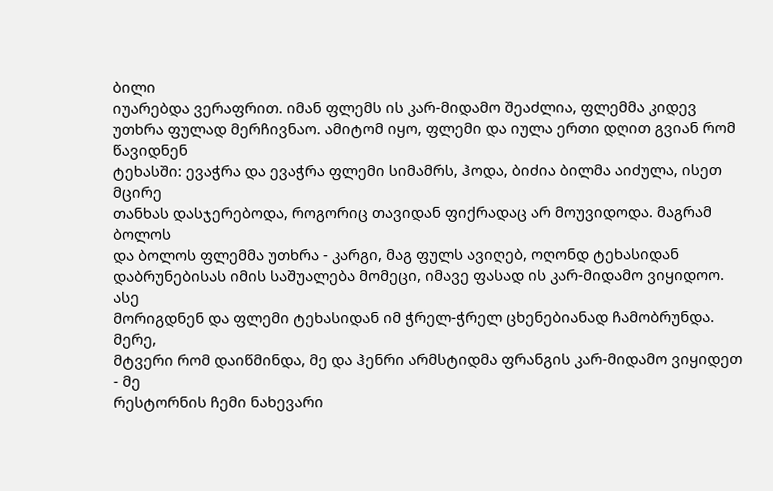ბილი
იუარებდა ვერაფრით. იმან ფლემს ის კარ-მიდამო შეაძლია, ფლემმა კიდევ უთხრა ფულად მერჩივნაო. ამიტომ იყო, ფლემი და იულა ერთი დღით გვიან რომ წავიდნენ
ტეხასში: ევაჭრა და ევაჭრა ფლემი სიმამრს, ჰოდა, ბიძია ბილმა აიძულა, ისეთ მცირე
თანხას დასჯერებოდა, როგორიც თავიდან ფიქრადაც არ მოუვიდოდა. მაგრამ ბოლოს
და ბოლოს ფლემმა უთხრა - კარგი, მაგ ფულს ავიღებ, ოღონდ ტეხასიდან
დაბრუნებისას იმის საშუალება მომეცი, იმავე ფასად ის კარ-მიდამო ვიყიდოო. ასე
მორიგდნენ და ფლემი ტეხასიდან იმ ჭრელ-ჭრელ ცხენებიანად ჩამობრუნდა. მერე,
მტვერი რომ დაიწმინდა, მე და ჰენრი არმსტიდმა ფრანგის კარ-მიდამო ვიყიდეთ - მე
რესტორნის ჩემი ნახევარი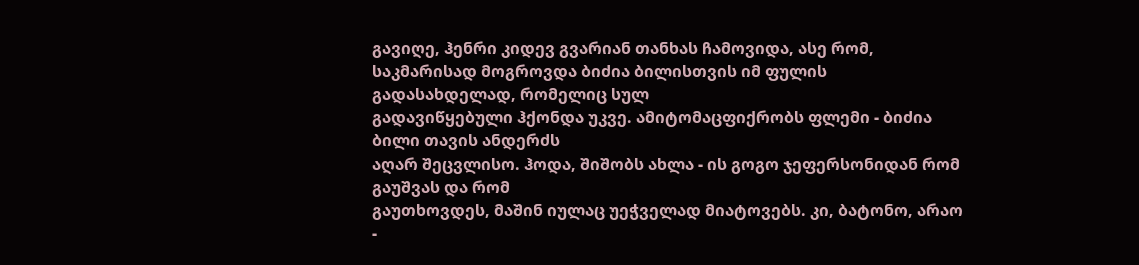გავიღე, ჰენრი კიდევ გვარიან თანხას ჩამოვიდა, ასე რომ,
საკმარისად მოგროვდა ბიძია ბილისთვის იმ ფულის გადასახდელად, რომელიც სულ
გადავიწყებული ჰქონდა უკვე. ამიტომაცფიქრობს ფლემი - ბიძია ბილი თავის ანდერძს
აღარ შეცვლისო. ჰოდა, შიშობს ახლა - ის გოგო ჯეფერსონიდან რომ გაუშვას და რომ
გაუთხოვდეს, მაშინ იულაც უეჭველად მიატოვებს. კი, ბატონო, არაო -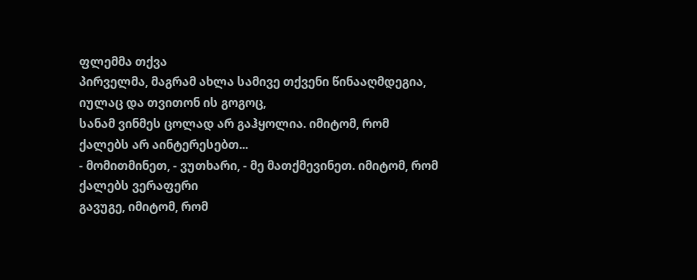ფლემმა თქვა
პირველმა, მაგრამ ახლა სამივე თქვენი წინააღმდეგია, იულაც და თვითონ ის გოგოც,
სანამ ვინმეს ცოლად არ გაჰყოლია. იმიტომ, რომ ქალებს არ აინტერესებთ...
- მომითმინეთ, - ვუთხარი, - მე მათქმევინეთ. იმიტომ, რომ ქალებს ვერაფერი
გავუგე, იმიტომ, რომ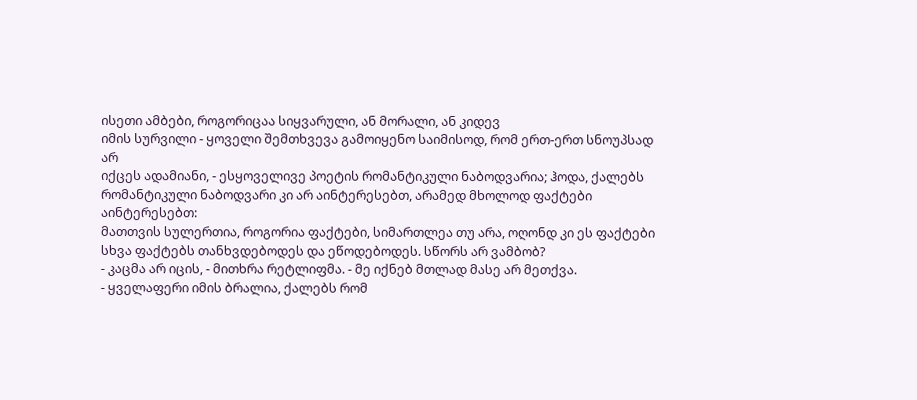ისეთი ამბები, როგორიცაა სიყვარული, ან მორალი, ან კიდევ
იმის სურვილი - ყოველი შემთხვევა გამოიყენო საიმისოდ, რომ ერთ-ერთ სნოუპსად არ
იქცეს ადამიანი, - ესყოველივე პოეტის რომანტიკული ნაბოდვარია; ჰოდა, ქალებს
რომანტიკული ნაბოდვარი კი არ აინტერესებთ, არამედ მხოლოდ ფაქტები აინტერესებთ:
მათთვის სულერთია, როგორია ფაქტები, სიმართლეა თუ არა, ოღონდ კი ეს ფაქტები
სხვა ფაქტებს თანხვდებოდეს და ეწოდებოდეს. სწორს არ ვამბობ?
- კაცმა არ იცის, - მითხრა რეტლიფმა. - მე იქნებ მთლად მასე არ მეთქვა.
- ყველაფერი იმის ბრალია, ქალებს რომ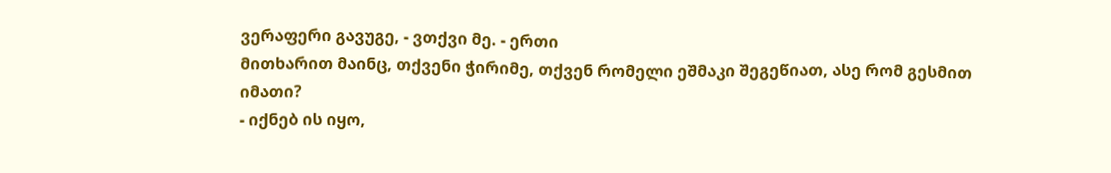ვერაფერი გავუგე, - ვთქვი მე. - ერთი
მითხარით მაინც, თქვენი ჭირიმე, თქვენ რომელი ეშმაკი შეგეწიათ, ასე რომ გესმით
იმათი?
- იქნებ ის იყო,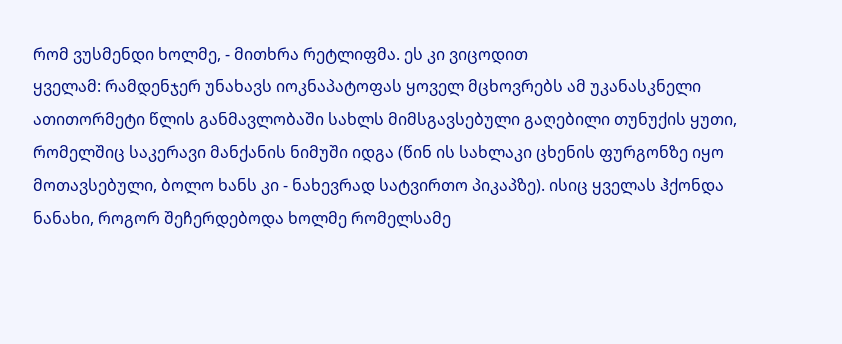რომ ვუსმენდი ხოლმე, - მითხრა რეტლიფმა. ეს კი ვიცოდით
ყველამ: რამდენჯერ უნახავს იოკნაპატოფას ყოველ მცხოვრებს ამ უკანასკნელი ათითორმეტი წლის განმავლობაში სახლს მიმსგავსებული გაღებილი თუნუქის ყუთი,
რომელშიც საკერავი მანქანის ნიმუში იდგა (წინ ის სახლაკი ცხენის ფურგონზე იყო
მოთავსებული, ბოლო ხანს კი - ნახევრად სატვირთო პიკაპზე). ისიც ყველას ჰქონდა
ნანახი, როგორ შეჩერდებოდა ხოლმე რომელსამე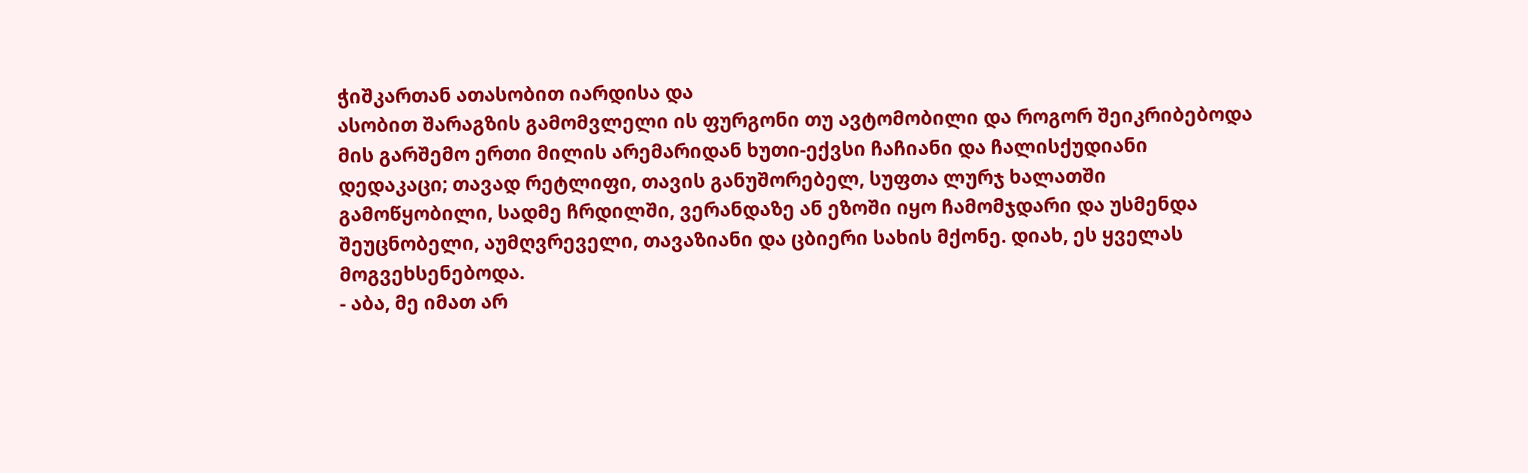ჭიშკართან ათასობით იარდისა და
ასობით შარაგზის გამომვლელი ის ფურგონი თუ ავტომობილი და როგორ შეიკრიბებოდა
მის გარშემო ერთი მილის არემარიდან ხუთი-ექვსი ჩაჩიანი და ჩალისქუდიანი
დედაკაცი; თავად რეტლიფი, თავის განუშორებელ, სუფთა ლურჯ ხალათში
გამოწყობილი, სადმე ჩრდილში, ვერანდაზე ან ეზოში იყო ჩამომჯდარი და უსმენდა
შეუცნობელი, აუმღვრეველი, თავაზიანი და ცბიერი სახის მქონე. დიახ, ეს ყველას
მოგვეხსენებოდა.
- აბა, მე იმათ არ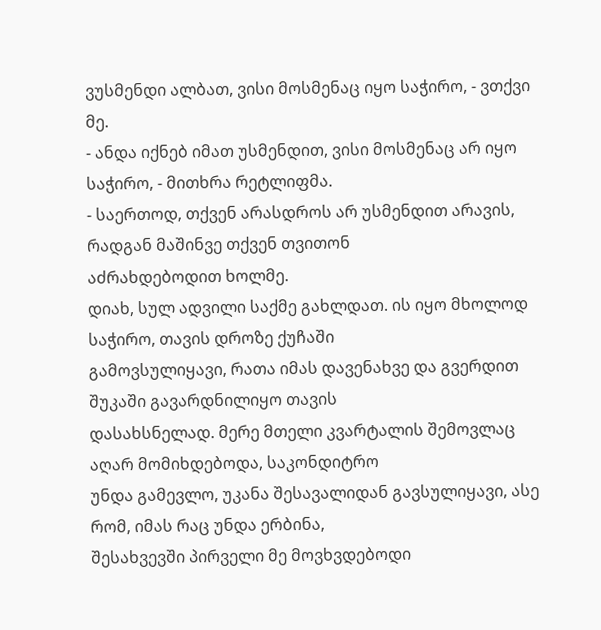ვუსმენდი ალბათ, ვისი მოსმენაც იყო საჭირო, - ვთქვი მე.
- ანდა იქნებ იმათ უსმენდით, ვისი მოსმენაც არ იყო საჭირო, - მითხრა რეტლიფმა.
- საერთოდ, თქვენ არასდროს არ უსმენდით არავის, რადგან მაშინვე თქვენ თვითონ
აძრახდებოდით ხოლმე.
დიახ, სულ ადვილი საქმე გახლდათ. ის იყო მხოლოდ საჭირო, თავის დროზე ქუჩაში
გამოვსულიყავი, რათა იმას დავენახვე და გვერდით შუკაში გავარდნილიყო თავის
დასახსნელად. მერე მთელი კვარტალის შემოვლაც აღარ მომიხდებოდა, საკონდიტრო
უნდა გამევლო, უკანა შესავალიდან გავსულიყავი, ასე რომ, იმას რაც უნდა ერბინა,
შესახვევში პირველი მე მოვხვდებოდი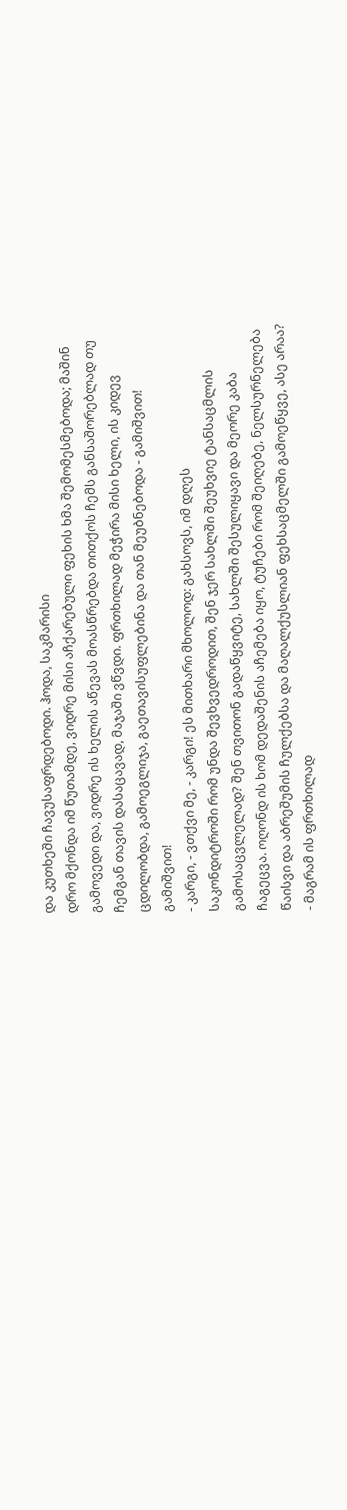და კუთხეში ჩავუსაფრდებოდი. ჰოდა, საკმარისი
დრო მქონდა იმ წუთამდე, ვიდრე მისი აჩქარებული ფეხის ხმა შემომესმებოდა; მაშინ
გამოვედი და, ვიდრე ის ხელის აწევას მოასწრებდა თითქოს ჩემს განსაშორებლად თუ
ჩემგან თავის დასაცავად, მაჯაში ვწვდი. ფრთხილად მეჭირა მისი ხელი, ის კიდევ
ცდილობდა, გამოეგლიჯა, გაეთავისუფლებინა და თან მეუბნებოდა - გამიშვით!
გამიშვით!
- კარგი, - ვთქვი მე, - კარგი! ეს მითხარი მხოლოდ: გახსოვს, იმ დღეს
საკონდიტროში რომ უნდა შევხვედროდით, შენ ჯერ სახლში შეუხვიე ტანსაცმლის
გამოსაცვლელად? შენ თვითონ გადაწყვიტე, სახლში შესულიყავი და მეორე კაბა
ჩაგეცვა. ოღონდ ის ხომ დედაშენის აჩემება იყო, ტუჩები რომ შეიღებე, ნელსურნელება
წაისვი და აბრეშუმის ჩულქებსა და მაღალქუსლიან ფეხსაცმელში გამოეწყვე, ასე არაა?
- მაგრამ ის ფრთხილად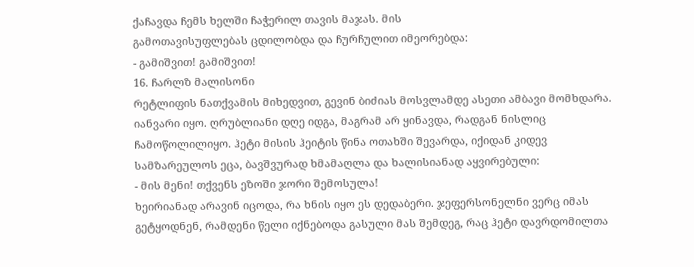ქაჩავდა ჩემს ხელში ჩაჭერილ თავის მაჯას. მის
გამოთავისუფლებას ცდილობდა და ჩურჩულით იმეორებდა:
- გამიშვით! გამიშვით!
16. ჩარლზ მალისონი
რეტლიფის ნათქვამის მიხედვით, გევინ ბიძიას მოსვლამდე ასეთი ამბავი მომხდარა.
იანვარი იყო. ღრუბლიანი დღე იდგა, მაგრამ არ ყინავდა, რადგან ნისლიც
ჩამოწოლილიყო. ჰეტი მისის ჰეიტის წინა ოთახში შევარდა, იქიდან კიდევ
სამზარეულოს ეცა, ბავშვურად ხმამაღლა და ხალისიანად აყვირებული:
- მის მენი! თქვენს ეზოში ჯორი შემოსულა!
ხეირიანად არავინ იცოდა, რა ხნის იყო ეს დედაბერი. ჯეფერსონელნი ვერც იმას
გეტყოდნენ, რამდენი წელი იქნებოდა გასული მას შემდეგ, რაც ჰეტი დავრდომილთა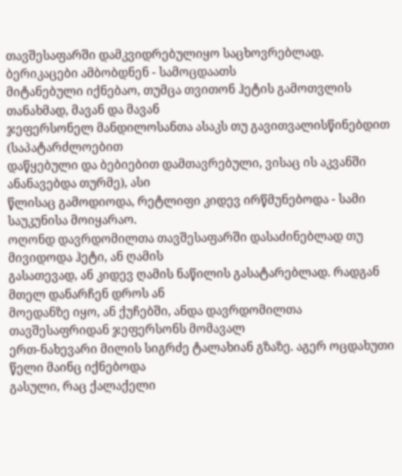თავშესაფარში დამკვიდრებულიყო საცხოვრებლად. ბერიკაცები ამბობდნენ - სამოცდაათს
მიტანებული იქნებაო, თუმცა თვითონ ჰეტის გამოთვლის თანახმად, მავან და მავან
ჯეფერსონელ მანდილოსანთა ასაკს თუ გავითვალისწინებდით (საპატარძლოებით
დაწყებული და ბებიებით დამთავრებული, ვისაც ის აკვანში ანანავებდა თურმე), ასი
წლისაც გამოდიოდა, რეტლიფი კიდევ ირწმუნებოდა - სამი საუკუნისა მოიყარაო.
ოღონდ დავრდომილთა თავშესაფარში დასაძინებლად თუ მივიდოდა ჰეტი, ან ღამის
გასათევად, ან კიდევ ღამის ნაწილის გასატარებლად. რადგან მთელ დანარჩენ დროს ან
მოედანზე იყო, ან ქუჩებში, ანდა დავრდომილთა თავშესაფრიდან ჯეფერსონს მომავალ
ერთ-ნახევარი მილის სიგრძე ტალახიან გზაზე. აგერ ოცდახუთი წელი მაინც იქნებოდა
გასული, რაც ქალაქელი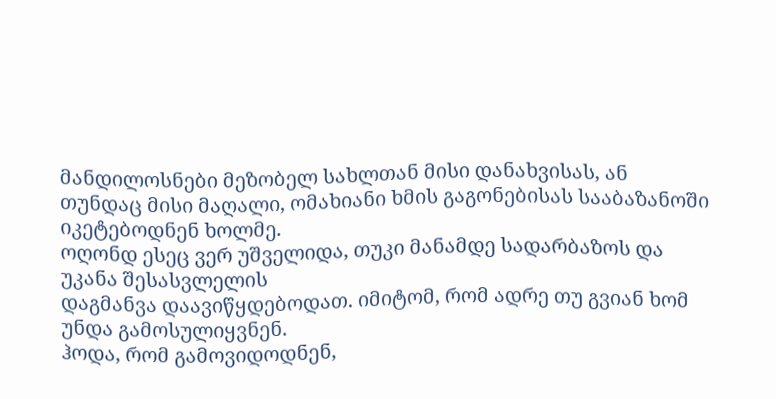მანდილოსნები მეზობელ სახლთან მისი დანახვისას, ან
თუნდაც მისი მაღალი, ომახიანი ხმის გაგონებისას სააბაზანოში იკეტებოდნენ ხოლმე.
ოღონდ ესეც ვერ უშველიდა, თუკი მანამდე სადარბაზოს და უკანა შესასვლელის
დაგმანვა დაავიწყდებოდათ. იმიტომ, რომ ადრე თუ გვიან ხომ უნდა გამოსულიყვნენ.
ჰოდა, რომ გამოვიდოდნენ,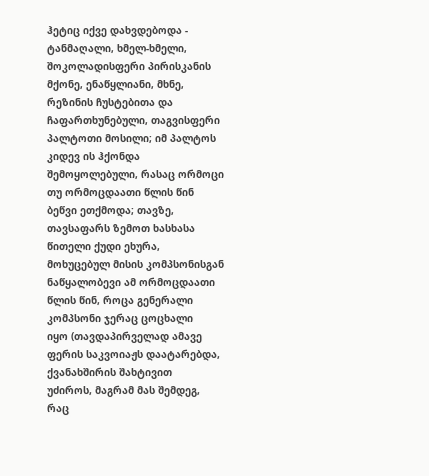ჰეტიც იქვე დახვდებოდა - ტანმაღალი, ხმელ-ხმელი,
შოკოლადისფერი პირისკანის მქონე, ენაწყლიანი, მხნე, რეზინის ჩუსტებითა და
ჩაფართხუნებული, თაგვისფერი პალტოთი მოსილი; იმ პალტოს კიდევ ის ჰქონდა
შემოყოლებული, რასაც ორმოცი თუ ორმოცდაათი წლის წინ ბეწვი ეთქმოდა; თავზე,
თავსაფარს ზემოთ ხასხასა წითელი ქუდი ეხურა, მოხუცებულ მისის კომპსონისგან
ნაწყალობევი ამ ორმოცდაათი წლის წინ, როცა გენერალი კომპსონი ჯერაც ცოცხალი
იყო (თავდაპირველად ამავე ფერის საკვოიაჟს დაატარებდა, ქვანახშირის შახტივით
უძიროს, მაგრამ მას შემდეგ, რაც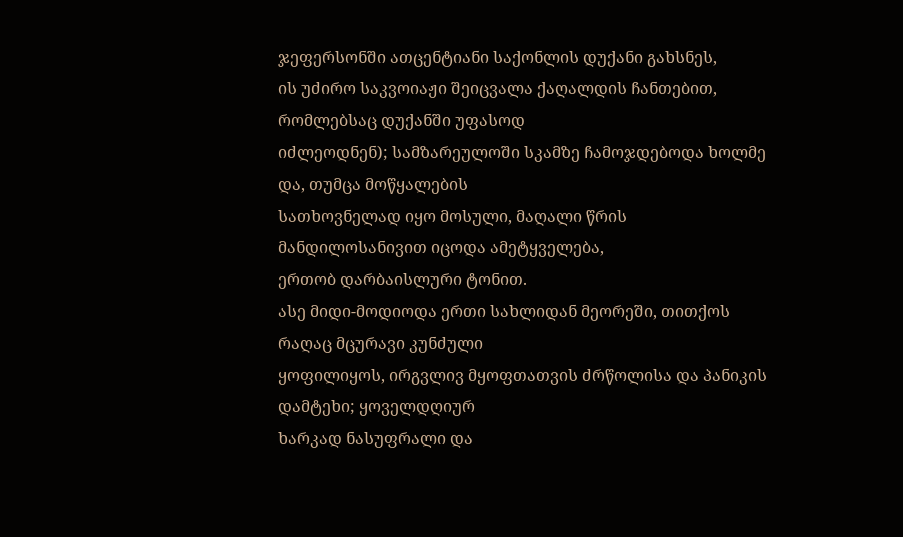ჯეფერსონში ათცენტიანი საქონლის დუქანი გახსნეს,
ის უძირო საკვოიაჟი შეიცვალა ქაღალდის ჩანთებით, რომლებსაც დუქანში უფასოდ
იძლეოდნენ); სამზარეულოში სკამზე ჩამოჯდებოდა ხოლმე და, თუმცა მოწყალების
სათხოვნელად იყო მოსული, მაღალი წრის მანდილოსანივით იცოდა ამეტყველება,
ერთობ დარბაისლური ტონით.
ასე მიდი-მოდიოდა ერთი სახლიდან მეორეში, თითქოს რაღაც მცურავი კუნძული
ყოფილიყოს, ირგვლივ მყოფთათვის ძრწოლისა და პანიკის დამტეხი; ყოველდღიურ
ხარკად ნასუფრალი და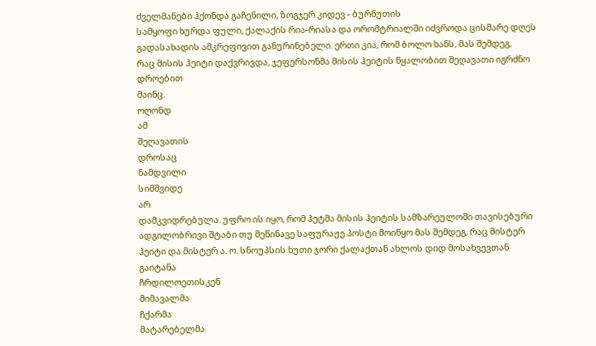ძველმანები ჰქონდა გაჩენილი, ზოგჯერ კიდევ - ბურნუთის
სამყოფი ხურდა ფული, ქალაქის რია-რიასა და ორომტრიალში იძვროდა ცისმარე დღეს
გადასახადის ამკრეფივით განურინებელი. ერთი კია, რომ ბოლო ხანს, მას შემდეგ,
რაც მისის ჰეიტი დაქვრივდა, ჯეფერსონმა მისის ჰეიტის წყალობით შეღავათი იგრძნო
დროებით
მაინც.
ოღონდ
ამ
შეღავათის
დროსაც
ნამდვილი
სიმშვიდე
არ
დამკვიდრებულა. უფრო ის იყო, რომ ჰეტმა მისის ჰეიტის სამზარეულოში თავისებური
ადგილობრივი შტაბი თუ მეწინავე საფურაჟე პოსტი მოიწყო მას შემდეგ, რაც მისტერ
ჰეიტი და მისტერ ა. ო. სნოუპსის ხუთი ჯორი ქალაქთან ახლოს დიდ მოსახვევთან
გაიტანა
ჩრდილოეთისკენ
მიმავალმა
ჩქარმა
მატარებელმა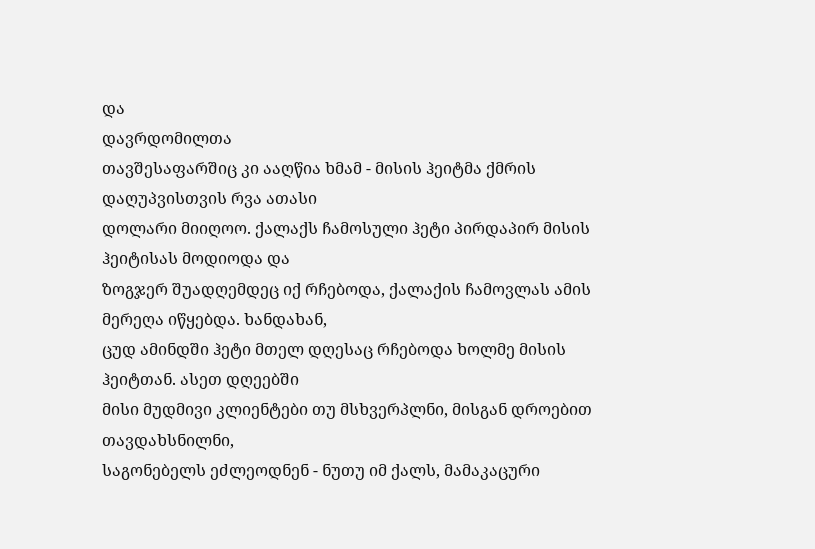და
დავრდომილთა
თავშესაფარშიც კი ააღწია ხმამ - მისის ჰეიტმა ქმრის დაღუპვისთვის რვა ათასი
დოლარი მიიღოო. ქალაქს ჩამოსული ჰეტი პირდაპირ მისის ჰეიტისას მოდიოდა და
ზოგჯერ შუადღემდეც იქ რჩებოდა, ქალაქის ჩამოვლას ამის მერეღა იწყებდა. ხანდახან,
ცუდ ამინდში ჰეტი მთელ დღესაც რჩებოდა ხოლმე მისის ჰეიტთან. ასეთ დღეებში
მისი მუდმივი კლიენტები თუ მსხვერპლნი, მისგან დროებით თავდახსნილნი,
საგონებელს ეძლეოდნენ - ნუთუ იმ ქალს, მამაკაცური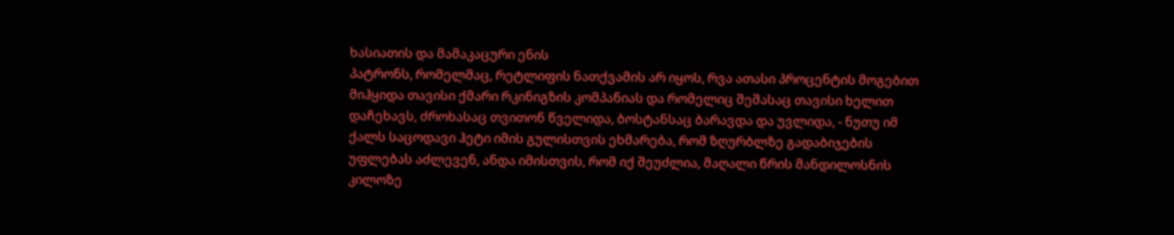ხასიათის და მამაკაცური ენის
პატრონს, რომელმაც, რეტლიფის ნათქვამის არ იყოს, რვა ათასი პროცენტის მოგებით
მიჰყიდა თავისი ქმარი რკინიგზის კომპანიას და რომელიც შეშასაც თავისი ხელით
დაჩეხავს, ძროხასაც თვითონ წველიდა, ბოსტანსაც ბარავდა და უვლიდა, - ნუთუ იმ
ქალს საცოდავი ჰეტი იმის გულისთვის ეხმარება, რომ ზღურბლზე გადაბიჯების
უფლებას აძლევენ, ანდა იმისთვის, რომ იქ შეუძლია, მაღალი წრის მანდილოსნის
კილოზე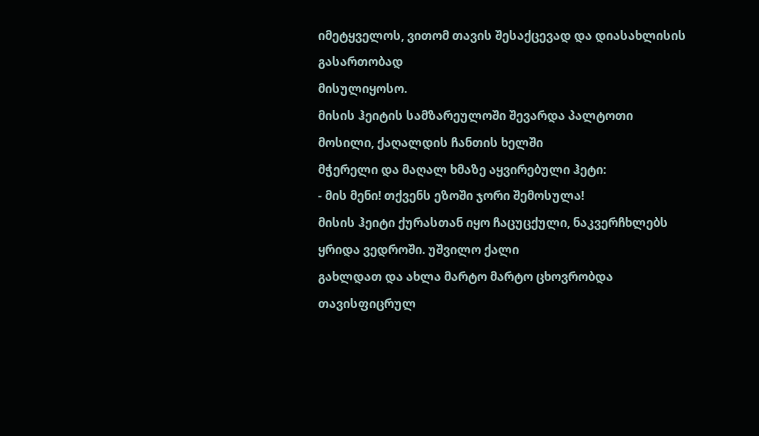იმეტყველოს, ვითომ თავის შესაქცევად და დიასახლისის გასართობად
მისულიყოსო.
მისის ჰეიტის სამზარეულოში შევარდა პალტოთი მოსილი, ქაღალდის ჩანთის ხელში
მჭერელი და მაღალ ხმაზე აყვირებული ჰეტი:
- მის მენი! თქვენს ეზოში ჯორი შემოსულა!
მისის ჰეიტი ქურასთან იყო ჩაცუცქული, ნაკვერჩხლებს ყრიდა ვედროში. უშვილო ქალი
გახლდათ და ახლა მარტო მარტო ცხოვრობდა თავისფიცრულ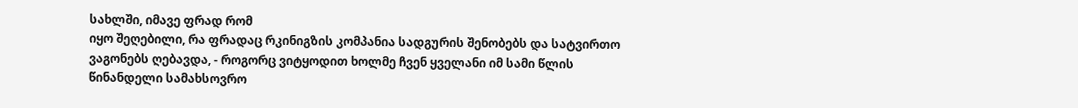სახლში, იმავე ფრად რომ
იყო შეღებილი, რა ფრადაც რკინიგზის კომპანია სადგურის შენობებს და სატვირთო
ვაგონებს ღებავდა, - როგორც ვიტყოდით ხოლმე ჩვენ ყველანი იმ სამი წლის
წინანდელი სამახსოვრო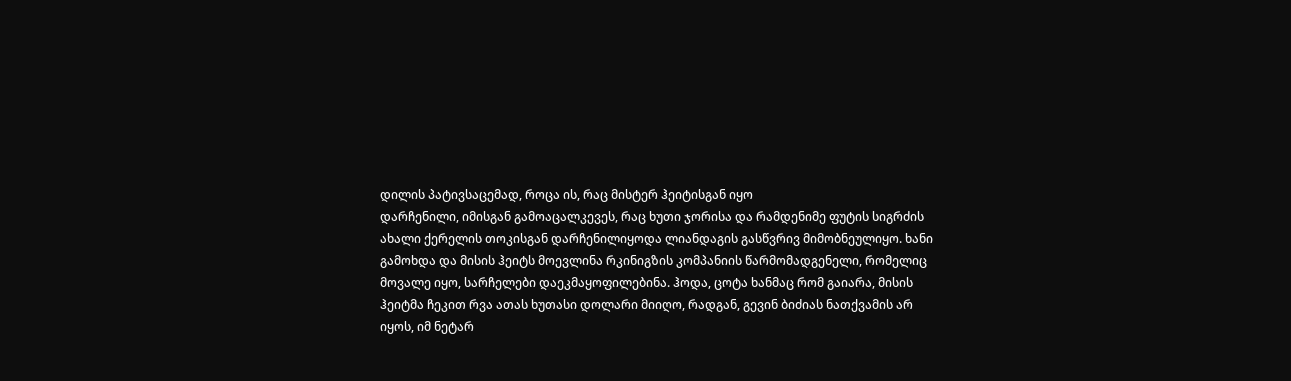დილის პატივსაცემად, როცა ის, რაც მისტერ ჰეიტისგან იყო
დარჩენილი, იმისგან გამოაცალკევეს, რაც ხუთი ჯორისა და რამდენიმე ფუტის სიგრძის
ახალი ქერელის თოკისგან დარჩენილიყოდა ლიანდაგის გასწვრივ მიმობნეულიყო. ხანი
გამოხდა და მისის ჰეიტს მოევლინა რკინიგზის კომპანიის წარმომადგენელი, რომელიც
მოვალე იყო, სარჩელები დაეკმაყოფილებინა. ჰოდა, ცოტა ხანმაც რომ გაიარა, მისის
ჰეიტმა ჩეკით რვა ათას ხუთასი დოლარი მიიღო, რადგან, გევინ ბიძიას ნათქვამის არ
იყოს, იმ ნეტარ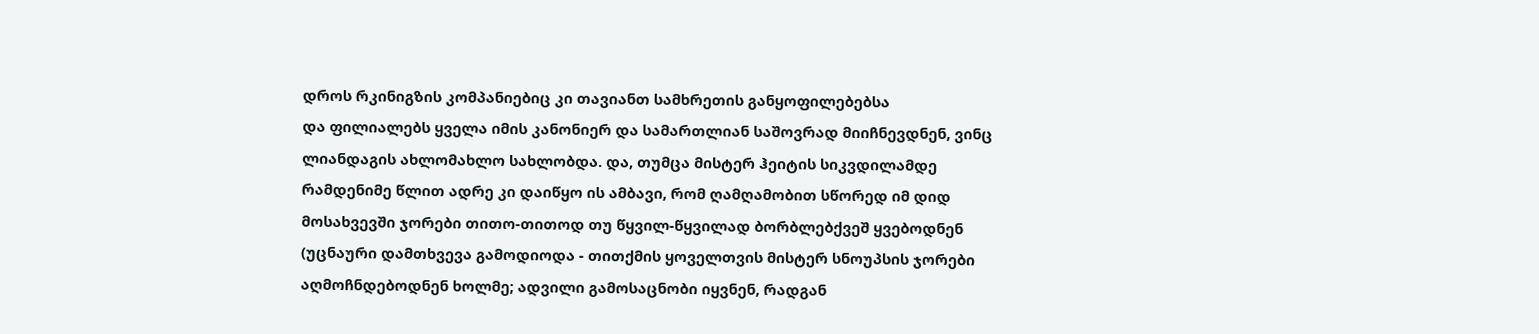დროს რკინიგზის კომპანიებიც კი თავიანთ სამხრეთის განყოფილებებსა
და ფილიალებს ყველა იმის კანონიერ და სამართლიან საშოვრად მიიჩნევდნენ, ვინც
ლიანდაგის ახლომახლო სახლობდა. და, თუმცა მისტერ ჰეიტის სიკვდილამდე
რამდენიმე წლით ადრე კი დაიწყო ის ამბავი, რომ ღამღამობით სწორედ იმ დიდ
მოსახვევში ჯორები თითო-თითოდ თუ წყვილ-წყვილად ბორბლებქვეშ ყვებოდნენ
(უცნაური დამთხვევა გამოდიოდა - თითქმის ყოველთვის მისტერ სნოუპსის ჯორები
აღმოჩნდებოდნენ ხოლმე; ადვილი გამოსაცნობი იყვნენ, რადგან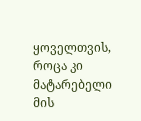ყოველთვის, როცა კი
მატარებელი მის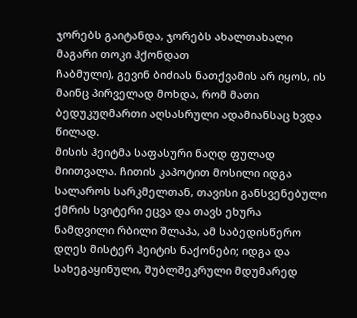ჯორებს გაიტანდა, ჯორებს ახალთახალი მაგარი თოკი ჰქონდათ
ჩაბმული), გევინ ბიძიას ნათქვამის არ იყოს, ის მაინც პირველად მოხდა, რომ მათი
ბედუკუღმართი აღსასრული ადამიანსაც ხვდა წილად.
მისის ჰეიტმა საფასური ნაღდ ფულად მიითვალა. ჩითის კაპოტით მოსილი იდგა
სალაროს სარკმელთან, თავისი განსვენებული ქმრის სვიტერი ეცვა და თავს ეხურა
ნამდვილი რბილი შლაპა, ამ საბედისწერო დღეს მისტერ ჰეიტის ნაქონები; იდგა და
სახეგაყინული, შუბლშეკრული მდუმარედ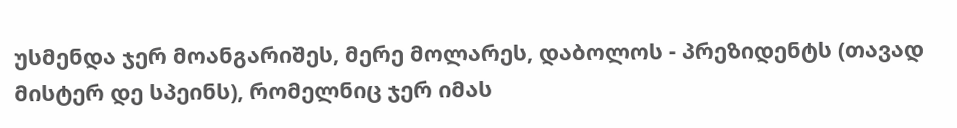უსმენდა ჯერ მოანგარიშეს, მერე მოლარეს, დაბოლოს - პრეზიდენტს (თავად მისტერ დე სპეინს), რომელნიც ჯერ იმას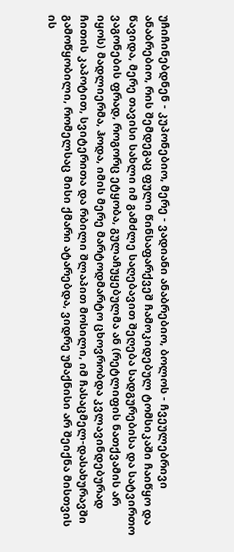უჩიჩინებდნენ - კუპონებიო, მერე - ვადიანი ანაბრებიო, ბოლოს - ჩვეულებრივი
ანაბრებიო, რის შემდეგაც ფული წინსაფარქვეშ ჩამოკიდებულ ტომსიკაში ჩაიწყო და
წავიდა, მერე თავისი სახლი იმ გამძლე საღებავით შეღება სადგურებისა და სატვირთო
ვაგონების ფრად, როგორც ეტყობა, გულაჩუყებულმა ან (რეტლიფის ნათქვამის არ
იყოს) მადლიერმა, ჰოდა, იმის მერე მარტოდმარტო ცხოვრობდა კვლავინდებურად
ჩითის კაპოტით, სვიტერითა და რბილი შლაპით მოსილი, იმ ჩასაცმელ-დასახურავში
გამოწყობილი, რომელსაც მისი ქმარი ატარებდა, ვიდრე უმაქნისი არ შეიქნა მისთვის
ის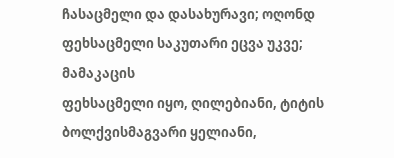ჩასაცმელი და დასახურავი; ოღონდ ფეხსაცმელი საკუთარი ეცვა უკვე; მამაკაცის
ფეხსაცმელი იყო, ღილებიანი, ტიტის ბოლქვისმაგვარი ყელიანი,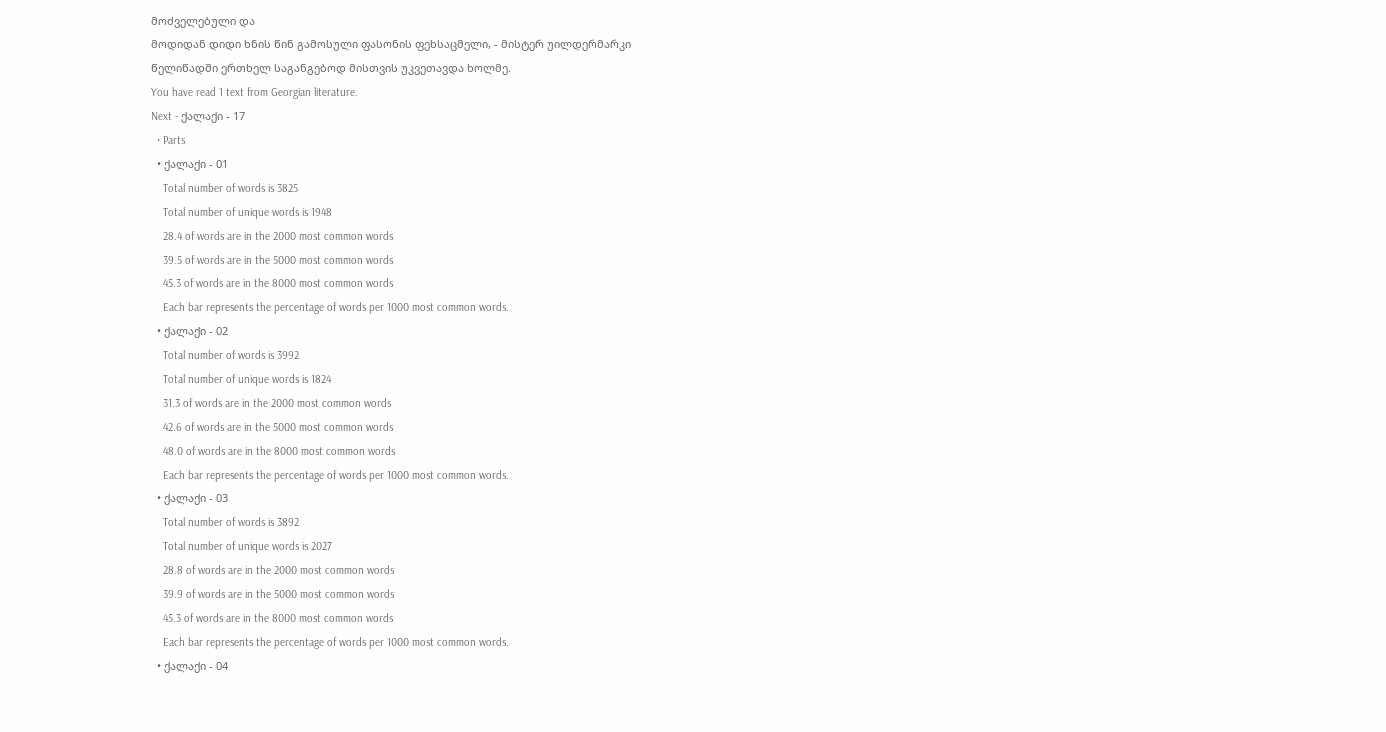მოძველებული და
მოდიდან დიდი ხნის წინ გამოსული ფასონის ფეხსაცმელი, - მისტერ უილდერმარკი
წელიწადში ერთხელ საგანგებოდ მისთვის უკვეთავდა ხოლმე.
You have read 1 text from Georgian literature.
Next - ქალაქი - 17
  • Parts
  • ქალაქი - 01
    Total number of words is 3825
    Total number of unique words is 1948
    28.4 of words are in the 2000 most common words
    39.5 of words are in the 5000 most common words
    45.3 of words are in the 8000 most common words
    Each bar represents the percentage of words per 1000 most common words.
  • ქალაქი - 02
    Total number of words is 3992
    Total number of unique words is 1824
    31.3 of words are in the 2000 most common words
    42.6 of words are in the 5000 most common words
    48.0 of words are in the 8000 most common words
    Each bar represents the percentage of words per 1000 most common words.
  • ქალაქი - 03
    Total number of words is 3892
    Total number of unique words is 2027
    28.8 of words are in the 2000 most common words
    39.9 of words are in the 5000 most common words
    45.3 of words are in the 8000 most common words
    Each bar represents the percentage of words per 1000 most common words.
  • ქალაქი - 04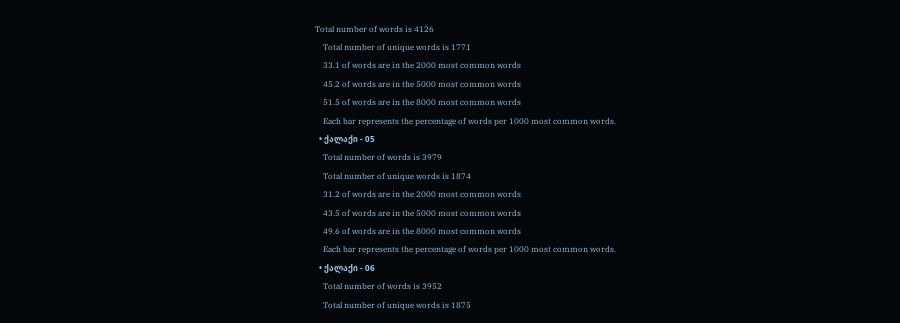Total number of words is 4126
    Total number of unique words is 1771
    33.1 of words are in the 2000 most common words
    45.2 of words are in the 5000 most common words
    51.5 of words are in the 8000 most common words
    Each bar represents the percentage of words per 1000 most common words.
  • ქალაქი - 05
    Total number of words is 3979
    Total number of unique words is 1874
    31.2 of words are in the 2000 most common words
    43.5 of words are in the 5000 most common words
    49.6 of words are in the 8000 most common words
    Each bar represents the percentage of words per 1000 most common words.
  • ქალაქი - 06
    Total number of words is 3952
    Total number of unique words is 1875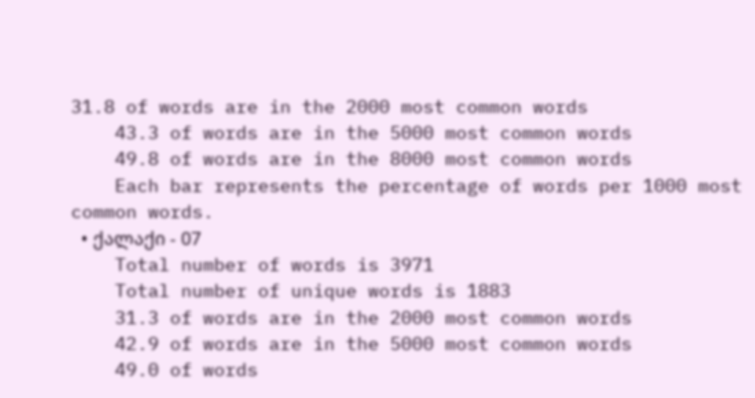31.8 of words are in the 2000 most common words
    43.3 of words are in the 5000 most common words
    49.8 of words are in the 8000 most common words
    Each bar represents the percentage of words per 1000 most common words.
  • ქალაქი - 07
    Total number of words is 3971
    Total number of unique words is 1883
    31.3 of words are in the 2000 most common words
    42.9 of words are in the 5000 most common words
    49.0 of words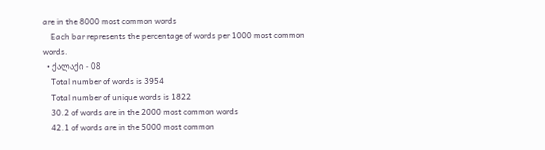are in the 8000 most common words
    Each bar represents the percentage of words per 1000 most common words.
  • ქალაქი - 08
    Total number of words is 3954
    Total number of unique words is 1822
    30.2 of words are in the 2000 most common words
    42.1 of words are in the 5000 most common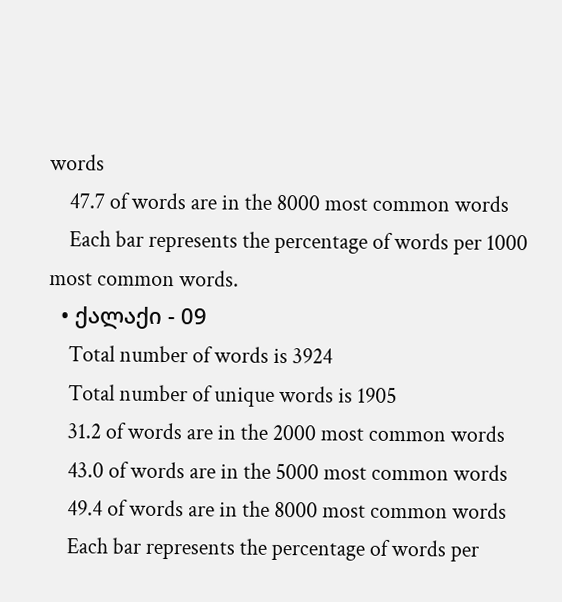words
    47.7 of words are in the 8000 most common words
    Each bar represents the percentage of words per 1000 most common words.
  • ქალაქი - 09
    Total number of words is 3924
    Total number of unique words is 1905
    31.2 of words are in the 2000 most common words
    43.0 of words are in the 5000 most common words
    49.4 of words are in the 8000 most common words
    Each bar represents the percentage of words per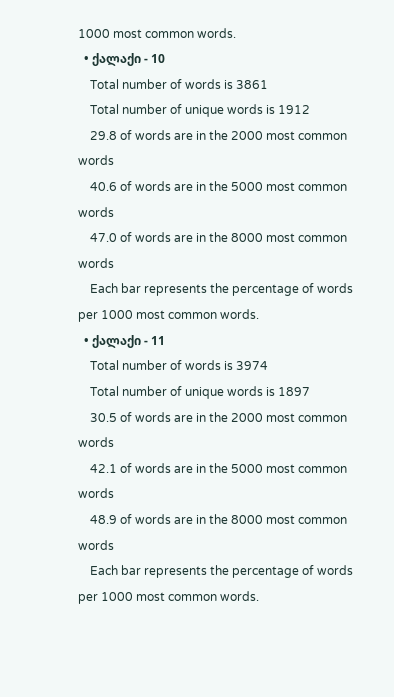1000 most common words.
  • ქალაქი - 10
    Total number of words is 3861
    Total number of unique words is 1912
    29.8 of words are in the 2000 most common words
    40.6 of words are in the 5000 most common words
    47.0 of words are in the 8000 most common words
    Each bar represents the percentage of words per 1000 most common words.
  • ქალაქი - 11
    Total number of words is 3974
    Total number of unique words is 1897
    30.5 of words are in the 2000 most common words
    42.1 of words are in the 5000 most common words
    48.9 of words are in the 8000 most common words
    Each bar represents the percentage of words per 1000 most common words.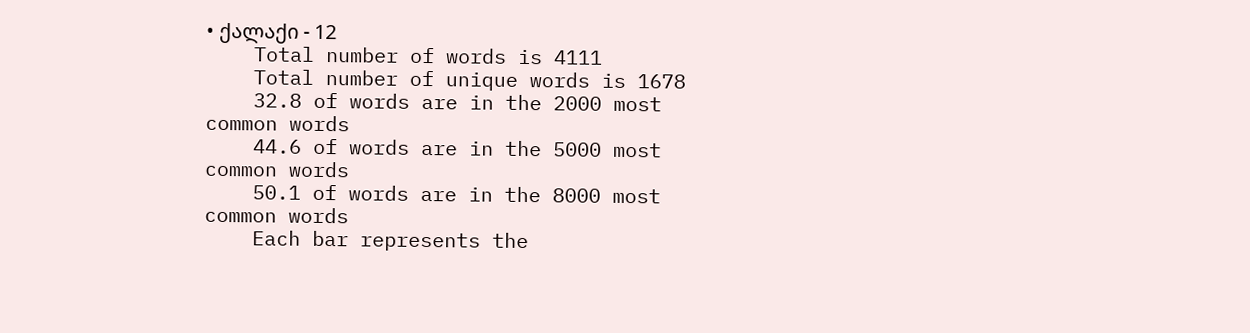• ქალაქი - 12
    Total number of words is 4111
    Total number of unique words is 1678
    32.8 of words are in the 2000 most common words
    44.6 of words are in the 5000 most common words
    50.1 of words are in the 8000 most common words
    Each bar represents the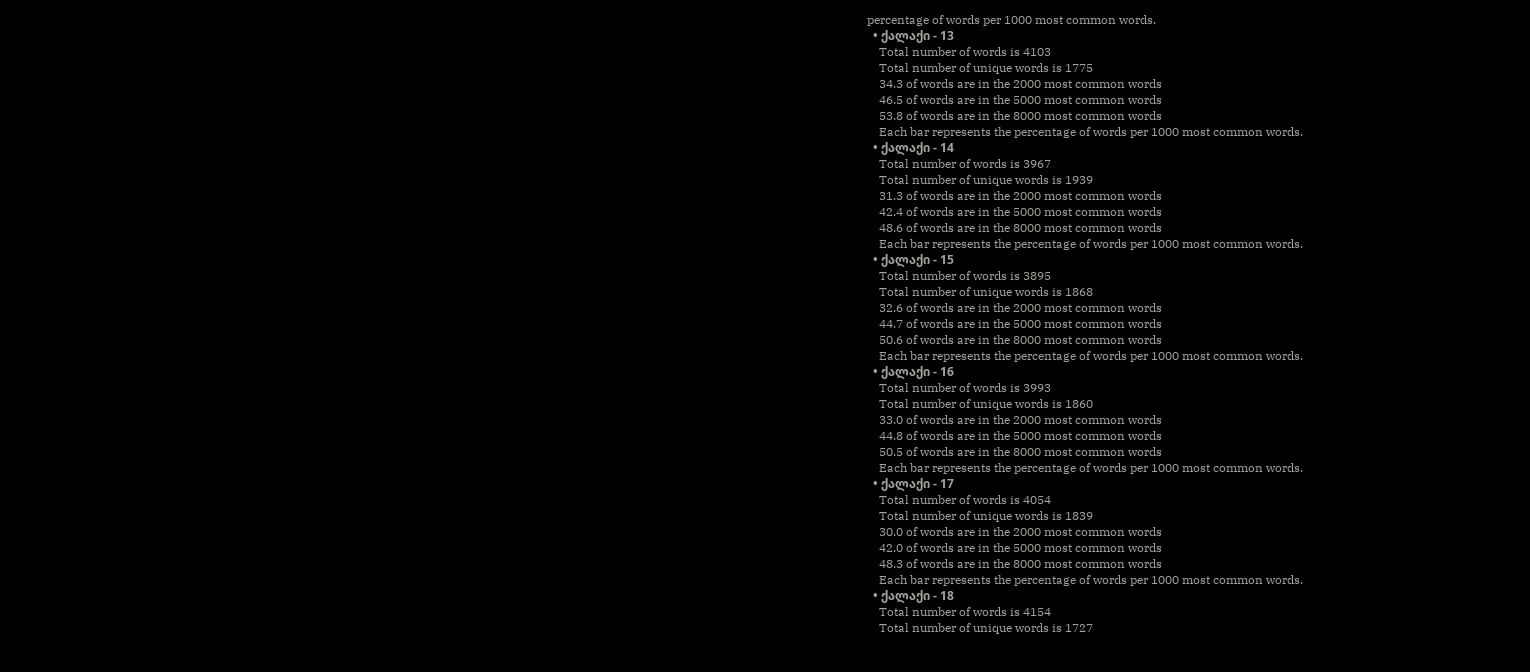percentage of words per 1000 most common words.
  • ქალაქი - 13
    Total number of words is 4103
    Total number of unique words is 1775
    34.3 of words are in the 2000 most common words
    46.5 of words are in the 5000 most common words
    53.8 of words are in the 8000 most common words
    Each bar represents the percentage of words per 1000 most common words.
  • ქალაქი - 14
    Total number of words is 3967
    Total number of unique words is 1939
    31.3 of words are in the 2000 most common words
    42.4 of words are in the 5000 most common words
    48.6 of words are in the 8000 most common words
    Each bar represents the percentage of words per 1000 most common words.
  • ქალაქი - 15
    Total number of words is 3895
    Total number of unique words is 1868
    32.6 of words are in the 2000 most common words
    44.7 of words are in the 5000 most common words
    50.6 of words are in the 8000 most common words
    Each bar represents the percentage of words per 1000 most common words.
  • ქალაქი - 16
    Total number of words is 3993
    Total number of unique words is 1860
    33.0 of words are in the 2000 most common words
    44.8 of words are in the 5000 most common words
    50.5 of words are in the 8000 most common words
    Each bar represents the percentage of words per 1000 most common words.
  • ქალაქი - 17
    Total number of words is 4054
    Total number of unique words is 1839
    30.0 of words are in the 2000 most common words
    42.0 of words are in the 5000 most common words
    48.3 of words are in the 8000 most common words
    Each bar represents the percentage of words per 1000 most common words.
  • ქალაქი - 18
    Total number of words is 4154
    Total number of unique words is 1727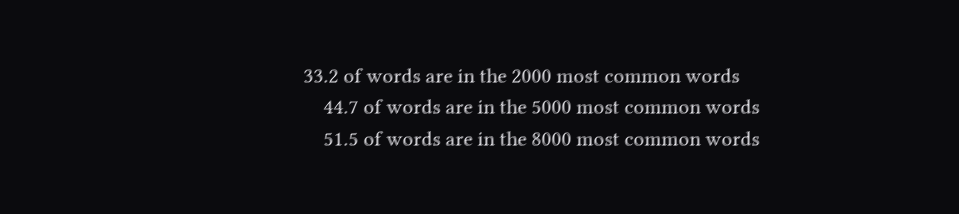33.2 of words are in the 2000 most common words
    44.7 of words are in the 5000 most common words
    51.5 of words are in the 8000 most common words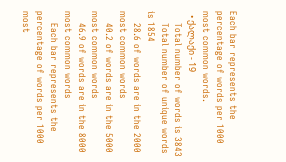Each bar represents the percentage of words per 1000 most common words.
  • ქალაქი - 19
    Total number of words is 3843
    Total number of unique words is 1854
    28.6 of words are in the 2000 most common words
    40.2 of words are in the 5000 most common words
    46.9 of words are in the 8000 most common words
    Each bar represents the percentage of words per 1000 most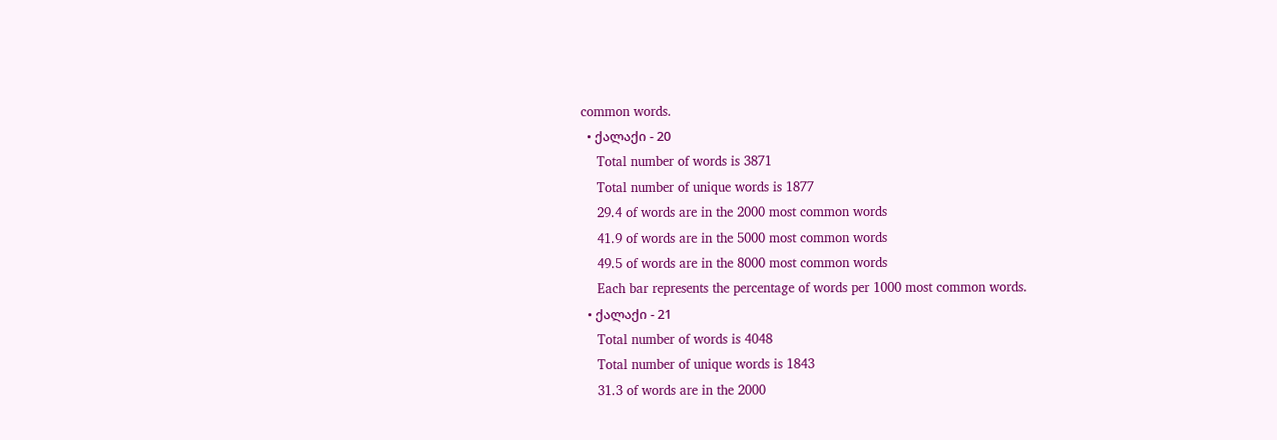common words.
  • ქალაქი - 20
    Total number of words is 3871
    Total number of unique words is 1877
    29.4 of words are in the 2000 most common words
    41.9 of words are in the 5000 most common words
    49.5 of words are in the 8000 most common words
    Each bar represents the percentage of words per 1000 most common words.
  • ქალაქი - 21
    Total number of words is 4048
    Total number of unique words is 1843
    31.3 of words are in the 2000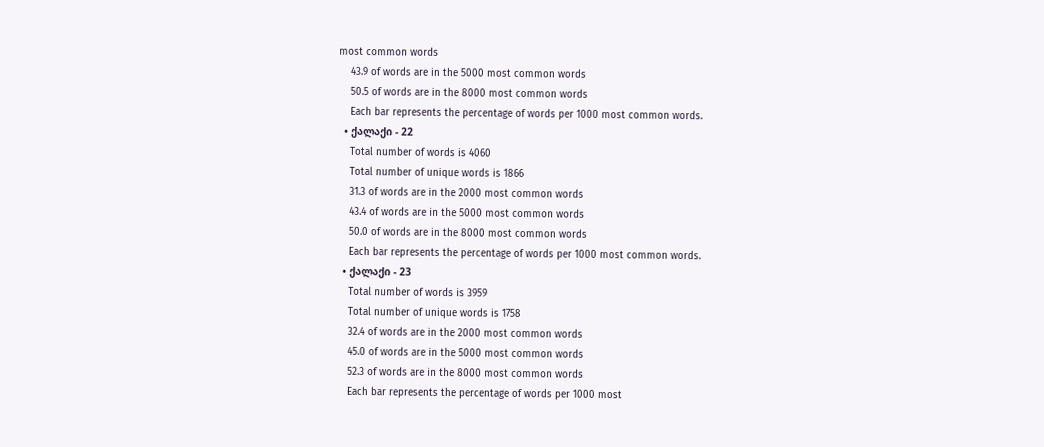most common words
    43.9 of words are in the 5000 most common words
    50.5 of words are in the 8000 most common words
    Each bar represents the percentage of words per 1000 most common words.
  • ქალაქი - 22
    Total number of words is 4060
    Total number of unique words is 1866
    31.3 of words are in the 2000 most common words
    43.4 of words are in the 5000 most common words
    50.0 of words are in the 8000 most common words
    Each bar represents the percentage of words per 1000 most common words.
  • ქალაქი - 23
    Total number of words is 3959
    Total number of unique words is 1758
    32.4 of words are in the 2000 most common words
    45.0 of words are in the 5000 most common words
    52.3 of words are in the 8000 most common words
    Each bar represents the percentage of words per 1000 most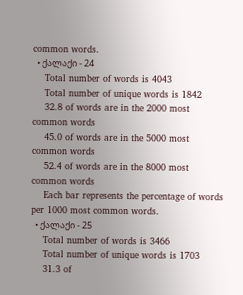common words.
  • ქალაქი - 24
    Total number of words is 4043
    Total number of unique words is 1842
    32.8 of words are in the 2000 most common words
    45.0 of words are in the 5000 most common words
    52.4 of words are in the 8000 most common words
    Each bar represents the percentage of words per 1000 most common words.
  • ქალაქი - 25
    Total number of words is 3466
    Total number of unique words is 1703
    31.3 of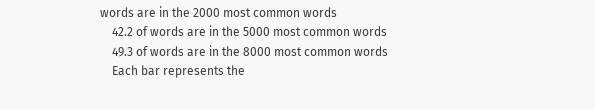words are in the 2000 most common words
    42.2 of words are in the 5000 most common words
    49.3 of words are in the 8000 most common words
    Each bar represents the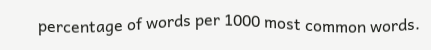percentage of words per 1000 most common words.